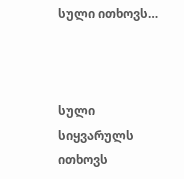სული ითხოვს…



სული სიყვარულს ითხოვს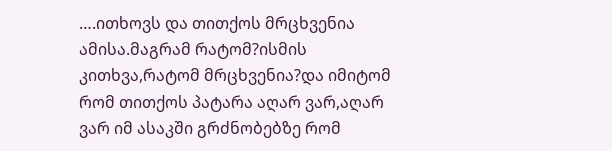….ითხოვს და თითქოს მრცხვენია ამისა.მაგრამ რატომ?ისმის კითხვა,რატომ მრცხვენია?და იმიტომ რომ თითქოს პატარა აღარ ვარ,აღარ ვარ იმ ასაკში გრძნობებზე რომ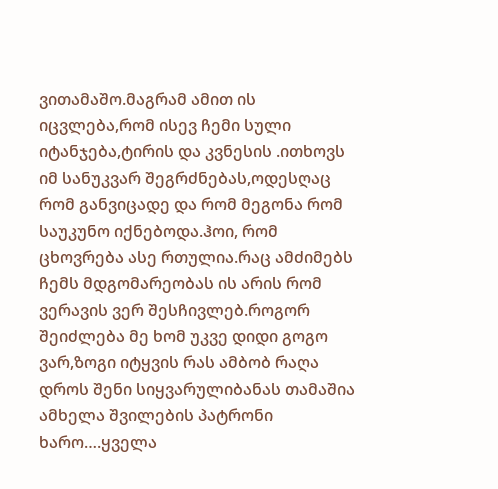ვითამაშო.მაგრამ ამით ის იცვლება,რომ ისევ ჩემი სული იტანჯება,ტირის და კვნესის .ითხოვს იმ სანუკვარ შეგრძნებას,ოდესღაც რომ განვიცადე და რომ მეგონა რომ საუკუნო იქნებოდა.ჰოი, რომ ცხოვრება ასე რთულია.რაც ამძიმებს ჩემს მდგომარეობას ის არის რომ ვერავის ვერ შესჩივლებ.როგორ შეიძლება მე ხომ უკვე დიდი გოგო ვარ,ზოგი იტყვის რას ამბობ რაღა დროს შენი სიყვარულიბანას თამაშია ამხელა შვილების პატრონი ხარო….ყველა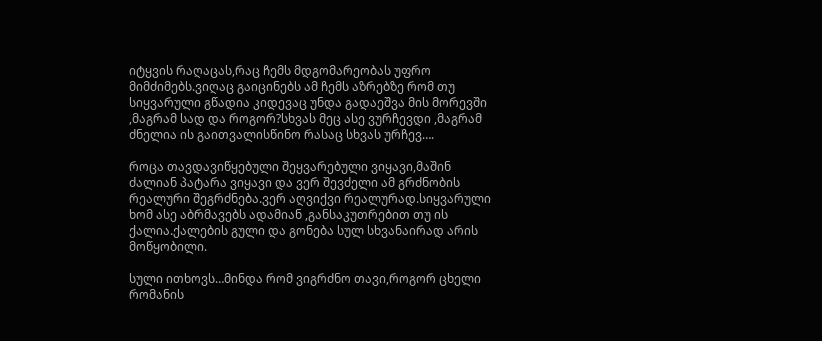იტყვის რაღაცას,რაც ჩემს მდგომარეობას უფრო მიმძიმებს.ვიღაც გაიცინებს ამ ჩემს აზრებზე რომ თუ სიყვარული გწადია კიდევაც უნდა გადაეშვა მის მორევში ,მაგრამ სად და როგორ?სხვას მეც ასე ვურჩევდი ,მაგრამ ძნელია ის გაითვალისწინო რასაც სხვას ურჩევ….

როცა თავდავიწყებული შეყვარებული ვიყავი,მაშინ ძალიან პატარა ვიყავი და ვერ შევძელი ამ გრძნობის რეალური შეგრძნება.ვერ აღვიქვი რეალურად.სიყვარული ხომ ასე აბრმავებს ადამიან ,განსაკუთრებით თუ ის ქალია.ქალების გული და გონება სულ სხვანაირად არის მოწყობილი.

სული ითხოვს…მინდა რომ ვიგრძნო თავი,როგორ ცხელი რომანის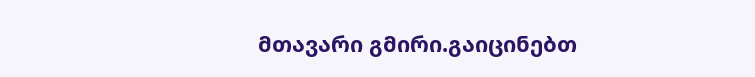მთავარი გმირი.გაიცინებთ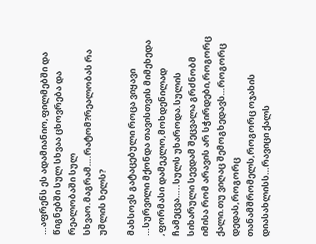…აფრენს ეს ადამიანიო,ფილმებში და წიგნებში სულ სხვაა ცხოვრება და რეალობაში სულ სხვაო.მაგრამ….რატომ?რეალობას რა უშლის ხელს?

მახსოვს გატაცებული როცა ვიყავი …სურვილი მქონდა თავისთვის მიმეხედა ,ფორმასი დამეკლო,მოხდენილად ჩამეცვა…..სულს უხაროდა.სულის სიხარული სევდამ შეცვალა გრძნობმ იმისა რომ არავის არ სჭირდები,როგორც ქალი.თუ ვიღაც შემოგხედავს…როგორც დედას,როგორც თანამშრომელს,როგორც ოჯახის დიასახლისს…რავიცი ქალს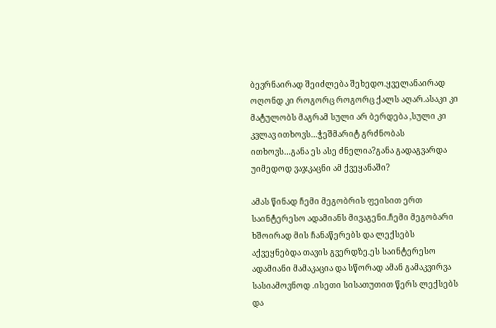ბევრნაირად შეიძლება შეხედო.ყველანაირად ოღონდ კი როგორც როგორც ქალს აღარ.ასაკი კი მატულობს მაგრამ სული არ ბერდება ,სული კი კვლავ ითხოვს…ჭეშმარიტ გრძნობას ითხოვს…განა ეს ასე ძნელია?განა გადაგვარდა უიმედოდ ვაჯკაცნი ამ ქვეყანაში?

ამას წინად ჩემი მეგობრის ფეისით ერთ საინტერესო ადამიანს მივაგენი.ჩემი მეგობარი ხშოირად მის ჩანაწერებს და ლექსებს აქვეყნებდა თავის გვერდზე.ეს საინტერესო ადამიანი მამაკაცია და სწორად ამან გამაკვირვა სასიამოვნოდ .ისეთი სისათუთით წერს ლექსებს და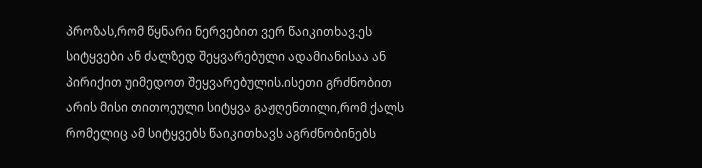პროზას,რომ წყნარი ნერვებით ვერ წაიკითხავ.ეს სიტყვები ან ძალზედ შეყვარებული ადამიანისაა ან პირიქით უიმედოთ შეყვარებულის.ისეთი გრძნობით არის მისი თითოეული სიტყვა გაჟღენთილი,რომ ქალს რომელიც ამ სიტყვებს წაიკითხავს აგრძნობინებს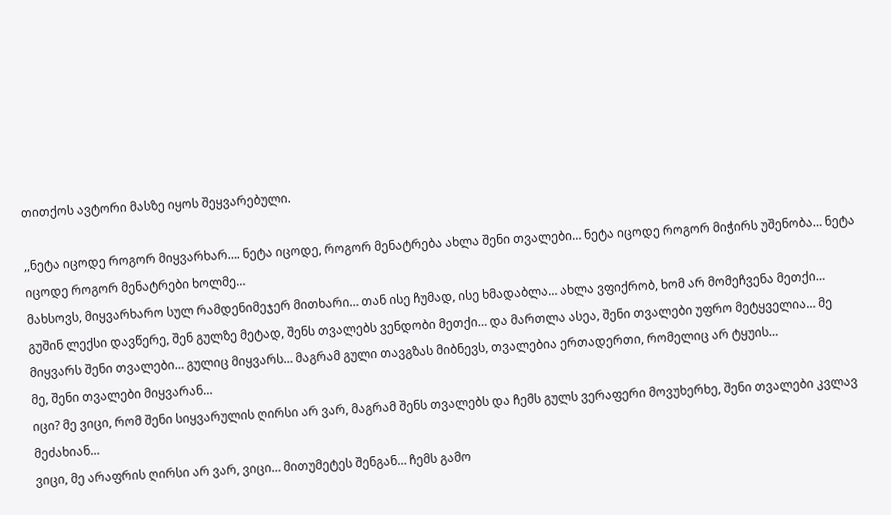თითქოს ავტორი მასზე იყოს შეყვარებული.

,,ნეტა იცოდე როგორ მიყვარხარ…. ნეტა იცოდე, როგორ მენატრება ახლა შენი თვალები… ნეტა იცოდე როგორ მიჭირს უშენობა… ნეტა იცოდე როგორ მენატრები ხოლმე…
მახსოვს, მიყვარხარო სულ რამდენიმეჯერ მითხარი… თან ისე ჩუმად, ისე ხმადაბლა… ახლა ვფიქრობ, ხომ არ მომეჩვენა მეთქი…
გუშინ ლექსი დავწერე, შენ გულზე მეტად, შენს თვალებს ვენდობი მეთქი… და მართლა ასეა, შენი თვალები უფრო მეტყველია… მე მიყვარს შენი თვალები… გულიც მიყვარს… მაგრამ გული თავგზას მიბნევს, თვალებია ერთადერთი, რომელიც არ ტყუის…
მე, შენი თვალები მიყვარან…
იცი? მე ვიცი, რომ შენი სიყვარულის ღირსი არ ვარ, მაგრამ შენს თვალებს და ჩემს გულს ვერაფერი მოვუხერხე, შენი თვალები კვლავ მეძახიან…
ვიცი, მე არაფრის ღირსი არ ვარ, ვიცი… მითუმეტეს შენგან… ჩემს გამო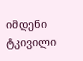იმდენი ტკივილი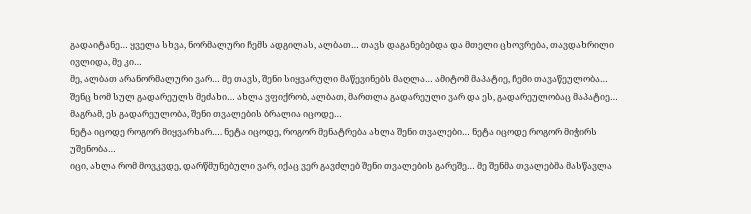გადაიტანე… ყველა სხვა, ნორმალური ჩემს ადგილას, ალბათ… თავს დაგანებებდა და მთელი ცხოვრება, თავდახრილი ივლიდა, მე კი…
მე, ალბათ არანორმალური ვარ… მე თავს, შენი სიყვარული მაწევინებს მაღლა… ამიტომ მაპატიე, ჩემი თავაწეულობა…
შენც ხომ სულ გადარეულს მეძახი… ახლა ვფიქრობ, ალბათ, მართლა გადარეული ვარ და ეს, გადარეულობაც მაპატიე… მაგრამ, ეს გადარეულობა, შენი თვალების ბრალია იცოდე…
ნეტა იცოდე როგორ მიყვარხარ…. ნეტა იცოდე, როგორ მენატრება ახლა შენი თვალები… ნეტა იცოდე როგორ მიჭირს უშენობა…
იცი, ახლა რომ მოვკვდე, დარწმუნებული ვარ, იქაც ვერ გავძლებ შენი თვალების გარეშე… მე შენმა თვალებმა მასწავლა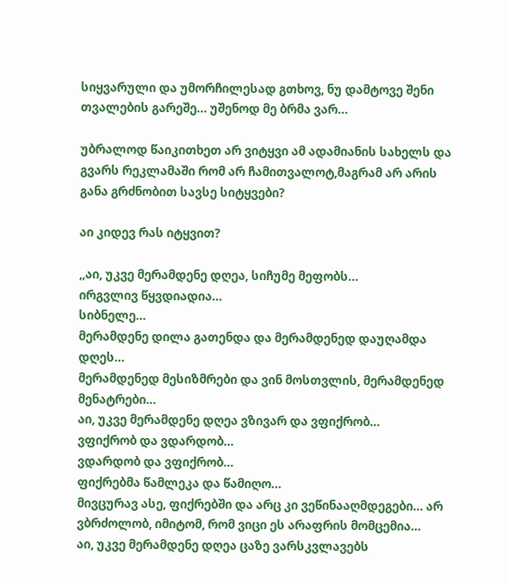სიყვარული და უმორჩილესად გთხოვ, ნუ დამტოვე შენი თვალების გარეშე… უშენოდ მე ბრმა ვარ…

უბრალოდ წაიკითხეთ არ ვიტყვი ამ ადამიანის სახელს და გვარს რეკლამაში რომ არ ჩამითვალოტ,მაგრამ არ არის განა გრძნობით სავსე სიტყვები?

აი კიდევ რას იტყვით?

,,აი, უკვე მერამდენე დღეა, სიჩუმე მეფობს…
ირგვლივ წყვდიადია…
სიბნელე…
მერამდენე დილა გათენდა და მერამდენედ დაუღამდა დღეს…
მერამდენედ მესიზმრები და ვინ მოსთვლის, მერამდენედ მენატრები…
აი, უკვე მერამდენე დღეა ვზივარ და ვფიქრობ…
ვფიქრობ და ვდარდობ…
ვდარდობ და ვფიქრობ…
ფიქრებმა წამლეკა და წამიღო…
მივცურავ ასე, ფიქრებში და არც კი ვეწინააღმდეგები… არ ვბრძოლობ, იმიტომ, რომ ვიცი ეს არაფრის მომცემია…
აი, უკვე მერამდენე დღეა ცაზე ვარსკვლავებს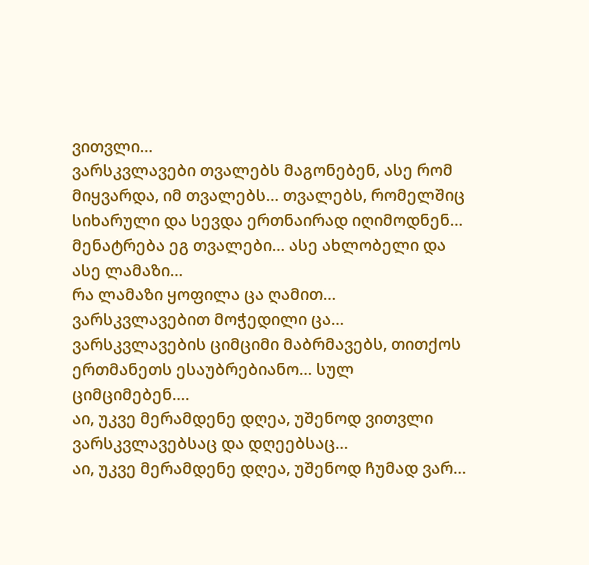ვითვლი…
ვარსკვლავები თვალებს მაგონებენ, ასე რომ მიყვარდა, იმ თვალებს… თვალებს, რომელშიც სიხარული და სევდა ერთნაირად იღიმოდნენ…
მენატრება ეგ თვალები… ასე ახლობელი და ასე ლამაზი…
რა ლამაზი ყოფილა ცა ღამით… ვარსკვლავებით მოჭედილი ცა…
ვარსკვლავების ციმციმი მაბრმავებს, თითქოს ერთმანეთს ესაუბრებიანო… სულ ციმციმებენ….
აი, უკვე მერამდენე დღეა, უშენოდ ვითვლი ვარსკვლავებსაც და დღეებსაც…
აი, უკვე მერამდენე დღეა, უშენოდ ჩუმად ვარ…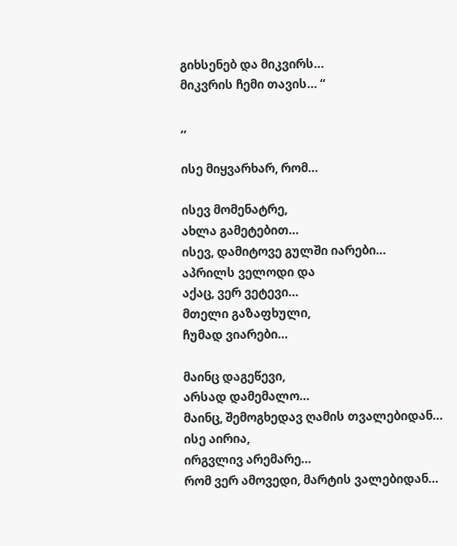გიხსენებ და მიკვირს…
მიკვრის ჩემი თავის… “

,,

ისე მიყვარხარ, რომ…

ისევ მომენატრე,
ახლა გამეტებით…
ისევ, დამიტოვე გულში იარები…
აპრილს ველოდი და
აქაც, ვერ ვეტევი…
მთელი გაზაფხული,
ჩუმად ვიარები…

მაინც დაგეწევი,
არსად დამემალო…
მაინც, შემოგხედავ ღამის თვალებიდან…
ისე აირია,
ირგვლივ არემარე…
რომ ვერ ამოვედი, მარტის ვალებიდან…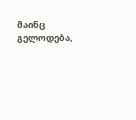მაინც გელოდება,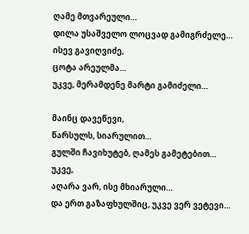ღამე მთვარეული…
დილა უსაშველო ლოცვად გამიგრძელე…
ისევ გავიღვიძე,
ცოტა არეულმა…
უკვე, მერამდენე მარტი გამიძელი…

მაინც დავეწევი,
წარსულს, სიარულით…
გულში ჩავიხუტებ, ღამეს გამეტებით…
უკვე,
აღარა ვარ, ისე მხიარული…
და ერთ გაზაფხულშიც, უკვე ვერ ვეტევი…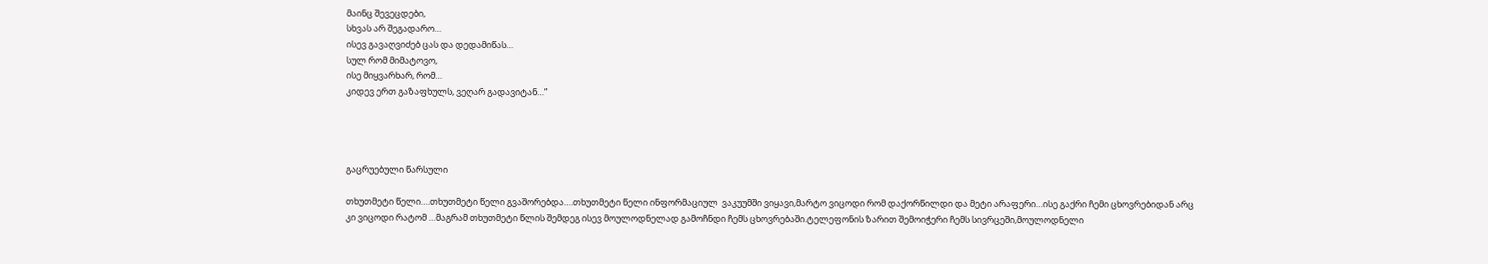მაინც შევეცდები,
სხვას არ შეგადარო…
ისევ გავაღვიძებ ცას და დედამიწას…
სულ რომ მიმატოვო,
ისე მიყვარხარ, რომ…
კიდევ ერთ გაზაფხულს, ვეღარ გადავიტან…”




გაცრუებული წარსული

თხუთმეტი წელი….თხუთმეტი წელი გვაშორებდა….თხუთმეტი წელი ინფორმაციულ  ვაკუუმში ვიყავი,მარტო ვიცოდი რომ დაქორწილდი და მეტი არაფერი…ისე გაქრი ჩემი ცხოვრებიდან არც კი ვიცოდი რატომ …მაგრამ თხუთმეტი წლის შემდეგ ისევ მოულოდნელად გამოჩნდი ჩემს ცხოვრებაში.ტელეფონის ზარით შემოიჭერი ჩემს სივრცეში,მოულოდნელი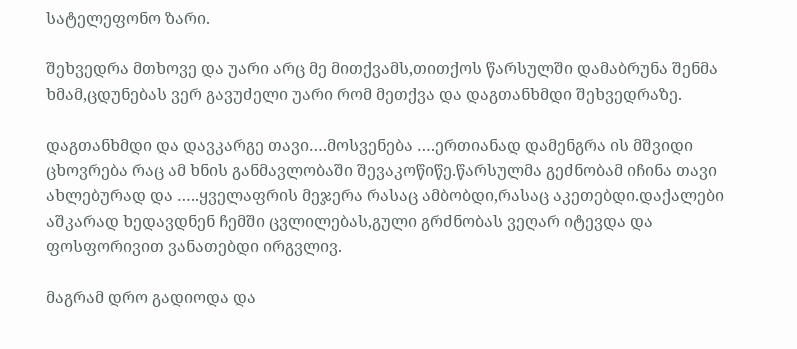სატელეფონო ზარი.

შეხვედრა მთხოვე და უარი არც მე მითქვამს,თითქოს წარსულში დამაბრუნა შენმა ხმამ,ცდუნებას ვერ გავუძელი უარი რომ მეთქვა და დაგთანხმდი შეხვედრაზე.

დაგთანხმდი და დავკარგე თავი….მოსვენება ….ერთიანად დამენგრა ის მშვიდი ცხოვრება რაც ამ ხნის განმავლობაში შევაკოწიწე.წარსულმა გეძნობამ იჩინა თავი ახლებურად და …..ყველაფრის მეჯერა რასაც ამბობდი,რასაც აკეთებდი.დაქალები აშკარად ხედავდნენ ჩემში ცვლილებას,გული გრძნობას ვეღარ იტევდა და ფოსფორივით ვანათებდი ირგვლივ.

მაგრამ დრო გადიოდა და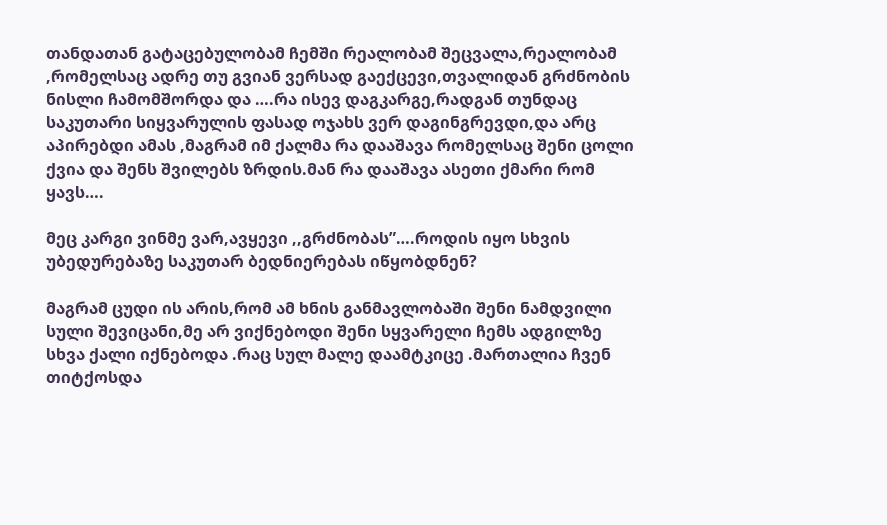თანდათან გატაცებულობამ ჩემში რეალობამ შეცვალა,რეალობამ ,რომელსაც ადრე თუ გვიან ვერსად გაექცევი,თვალიდან გრძნობის ნისლი ჩამომშორდა და ….რა ისევ დაგკარგე,რადგან თუნდაც საკუთარი სიყვარულის ფასად ოჯახს ვერ დაგინგრევდი,და არც აპირებდი ამას ,მაგრამ იმ ქალმა რა დააშავა რომელსაც შენი ცოლი ქვია და შენს შვილებს ზრდის.მან რა დააშავა ასეთი ქმარი რომ ყავს….

მეც კარგი ვინმე ვარ,ავყევი ,,გრძნობას”….როდის იყო სხვის უბედურებაზე საკუთარ ბედნიერებას იწყობდნენ?

მაგრამ ცუდი ის არის,რომ ამ ხნის განმავლობაში შენი ნამდვილი სული შევიცანი,მე არ ვიქნებოდი შენი სყვარელი ჩემს ადგილზე სხვა ქალი იქნებოდა .რაც სულ მალე დაამტკიცე .მართალია ჩვენ თიტქოსდა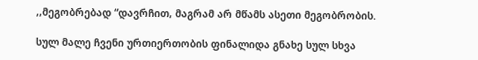,,მეგობრებად “დავრჩით, მაგრამ არ მწამს ასეთი მეგობრობის.

სულ მალე ჩვენი ურთიერთობის ფინალიდა გნახე სულ სხვა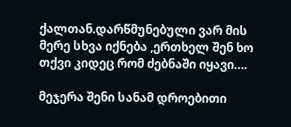ქალთან.დარწმუნებული ვარ მის მერე სხვა იქნება ,ერთხელ შენ ხო თქვი კიდეც რომ ძებნაში იყავი….

მეჯერა შენი სანამ დროებითი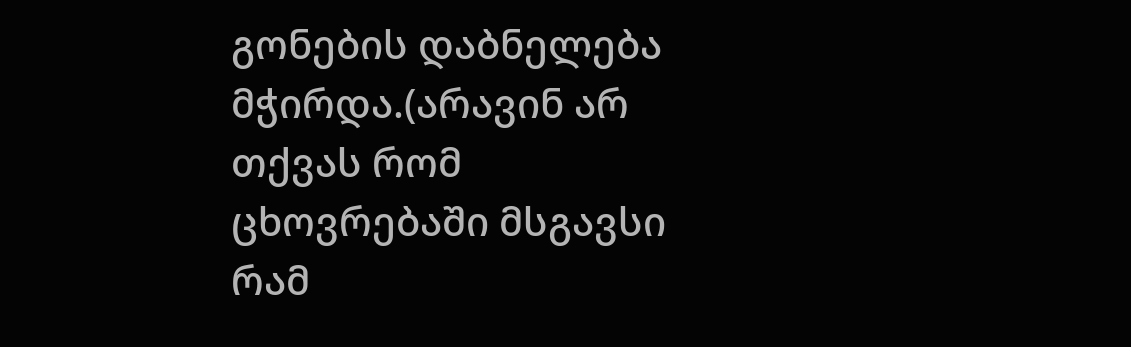გონების დაბნელება მჭირდა.(არავინ არ თქვას რომ ცხოვრებაში მსგავსი რამ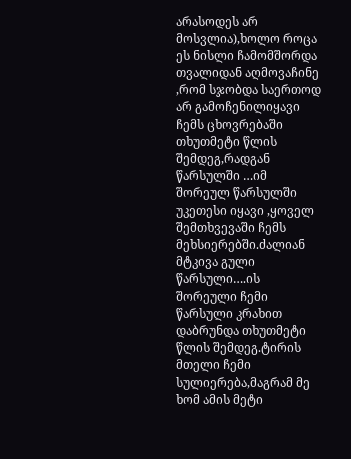არასოდეს არ  მოსვლია),ხოლო როცა ეს ნისლი ჩამომშორდა თვალიდან აღმოვაჩინე ,რომ სჯობდა საერთოდ არ გამოჩენილიყავი ჩემს ცხოვრებაში თხუთმეტი წლის შემდეგ,რადგან წარსულში …იმ შორეულ წარსულში  უკეთესი იყავი ,ყოველ შემთხვევაში ჩემს მეხსიერებში.ძალიან მტკივა გული წარსული….ის შორეული ჩემი წარსული კრახით დაბრუნდა თხუთმეტი წლის შემდეგ.ტირის მთელი ჩემი სულიერება,მაგრამ მე ხომ ამის მეტი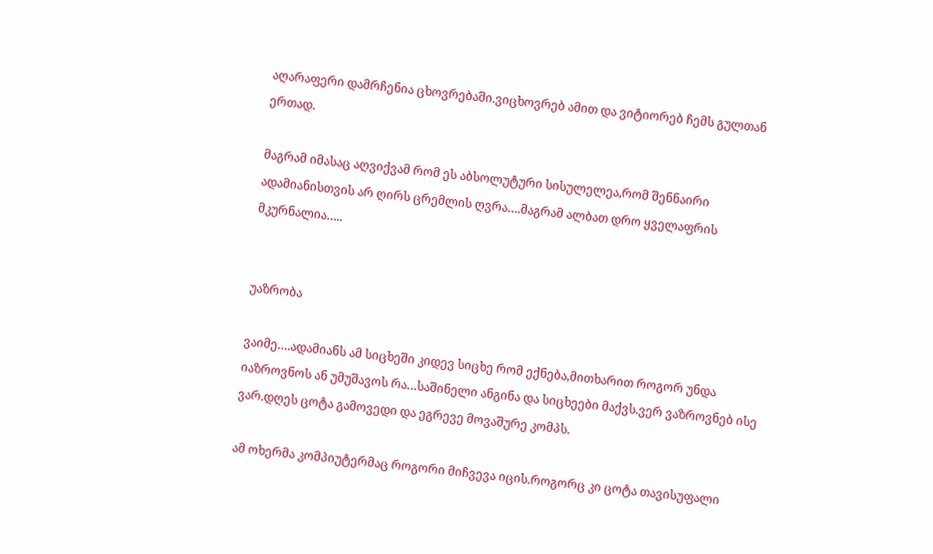აღარაფერი დამრჩენია ცხოვრებაში.ვიცხოვრებ ამით და ვიტიორებ ჩემს გულთან ერთად.

მაგრამ იმასაც აღვიქვამ რომ ეს აბსოლუტური სისულელეა,რომ შენნაირი ადამიანისთვის არ ღირს ცრემლის ღვრა….მაგრამ ალბათ დრო ყველაფრის მკურნალია…..


უაზრობა

ვაიმე….ადამიანს ამ სიცხეში კიდევ სიცხე რომ ექნება,მითხარით როგორ უნდა იაზროვნოს ან უმუშავოს რა…საშინელი ანგინა და სიცხეები მაქვს.ვერ ვაზროვნებ ისე ვარ.დღეს ცოტა გამოვედი და ეგრევე მოვაშურე კომპს.

ამ ოხერმა კომპიუტერმაც როგორი მიჩვევა იცის.როგორც კი ცოტა თავისუფალი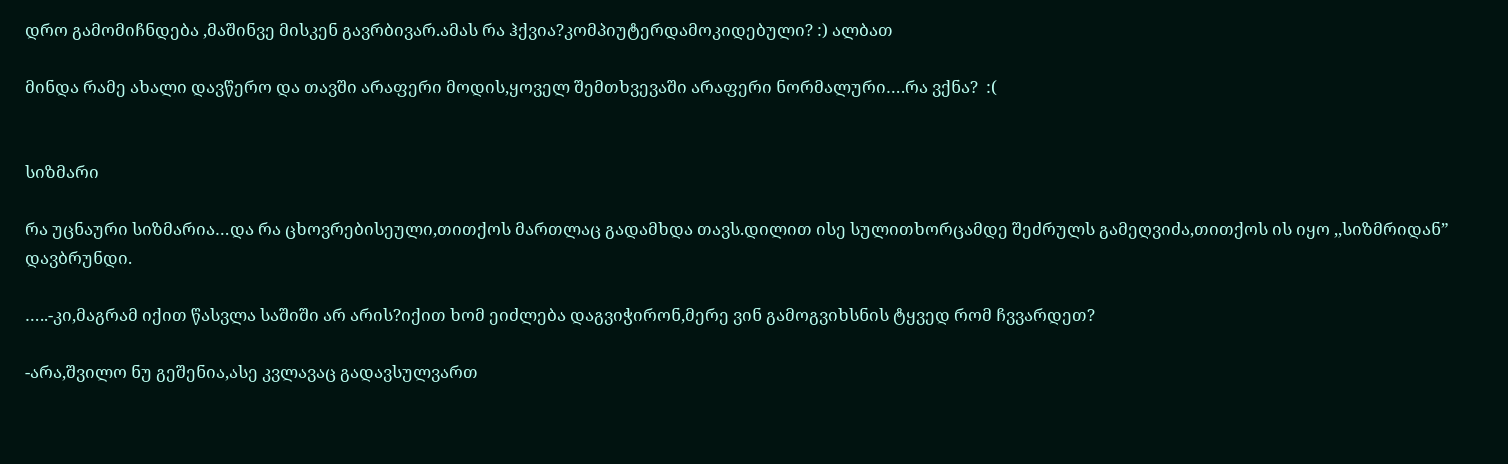დრო გამომიჩნდება ,მაშინვე მისკენ გავრბივარ.ამას რა ჰქვია?კომპიუტერდამოკიდებული? :) ალბათ

მინდა რამე ახალი დავწერო და თავში არაფერი მოდის,ყოველ შემთხვევაში არაფერი ნორმალური….რა ვქნა?  :(


სიზმარი

რა უცნაური სიზმარია…და რა ცხოვრებისეული,თითქოს მართლაც გადამხდა თავს.დილით ისე სულითხორცამდე შეძრულს გამეღვიძა,თითქოს ის იყო ,,სიზმრიდან” დავბრუნდი.

…..-კი,მაგრამ იქით წასვლა საშიში არ არის?იქით ხომ ეიძლება დაგვიჭირონ,მერე ვინ გამოგვიხსნის ტყვედ რომ ჩვვარდეთ?

-არა,შვილო ნუ გეშენია,ასე კვლავაც გადავსულვართ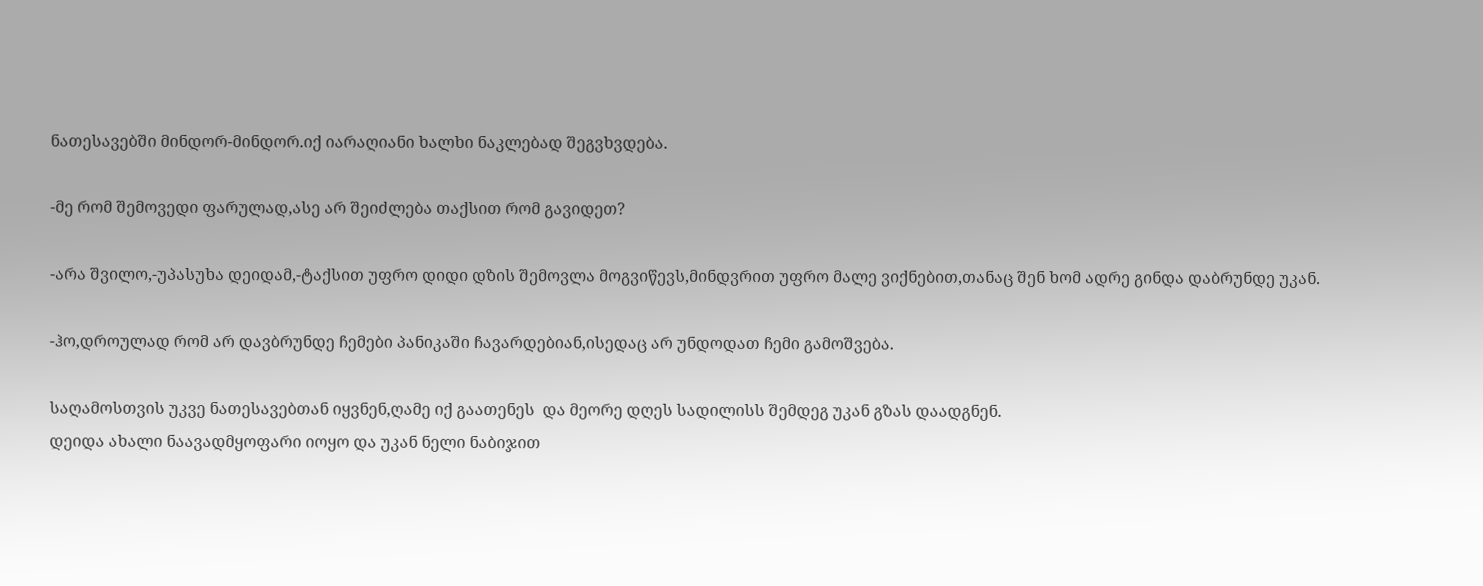ნათესავებში მინდორ-მინდორ.იქ იარაღიანი ხალხი ნაკლებად შეგვხვდება.

-მე რომ შემოვედი ფარულად,ასე არ შეიძლება თაქსით რომ გავიდეთ?

-არა შვილო,-უპასუხა დეიდამ,-ტაქსით უფრო დიდი დზის შემოვლა მოგვიწევს,მინდვრით უფრო მალე ვიქნებით,თანაც შენ ხომ ადრე გინდა დაბრუნდე უკან.

-ჰო,დროულად რომ არ დავბრუნდე ჩემები პანიკაში ჩავარდებიან,ისედაც არ უნდოდათ ჩემი გამოშვება.

საღამოსთვის უკვე ნათესავებთან იყვნენ,ღამე იქ გაათენეს  და მეორე დღეს სადილისს შემდეგ უკან გზას დაადგნენ.
დეიდა ახალი ნაავადმყოფარი იოყო და უკან ნელი ნაბიჯით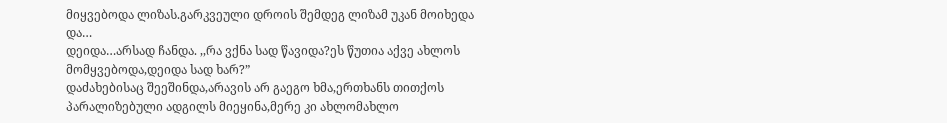მიყვებოდა ლიზას.გარკვეული დროის შემდეგ ლიზამ უკან მოიხედა და…
დეიდა…არსად ჩანდა. ,,რა ვქნა სად წავიდა?ეს წუთია აქვე ახლოს მომყვებოდა,დეიდა სად ხარ?”
დაძახებისაც შეეშინდა,არავის არ გაეგო ხმა,ერთხანს თითქოს პარალიზებული ადგილს მიეყინა,მერე კი ახლომახლო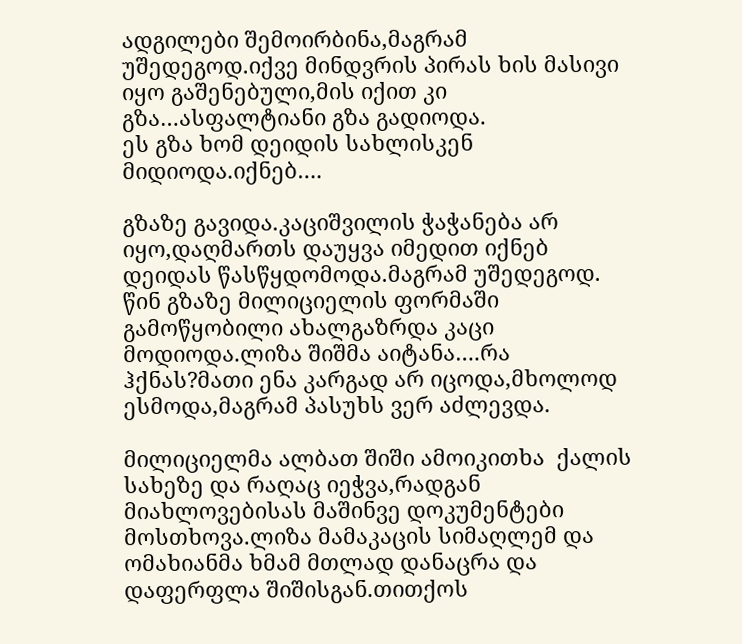ადგილები შემოირბინა,მაგრამ უშედეგოდ.იქვე მინდვრის პირას ხის მასივი იყო გაშენებული,მის იქით კი გზა…ასფალტიანი გზა გადიოდა.
ეს გზა ხომ დეიდის სახლისკენ მიდიოდა.იქნებ….

გზაზე გავიდა.კაციშვილის ჭაჭანება არ იყო,დაღმართს დაუყვა იმედით იქნებ დეიდას წასწყდომოდა.მაგრამ უშედეგოდ.
წინ გზაზე მილიციელის ფორმაში  გამოწყობილი ახალგაზრდა კაცი მოდიოდა.ლიზა შიშმა აიტანა….რა ჰქნას?მათი ენა კარგად არ იცოდა,მხოლოდ ესმოდა,მაგრამ პასუხს ვერ აძლევდა.

მილიციელმა ალბათ შიში ამოიკითხა  ქალის სახეზე და რაღაც იეჭვა,რადგან მიახლოვებისას მაშინვე დოკუმენტები მოსთხოვა.ლიზა მამაკაცის სიმაღლემ და ომახიანმა ხმამ მთლად დანაცრა და დაფერფლა შიშისგან.თითქოს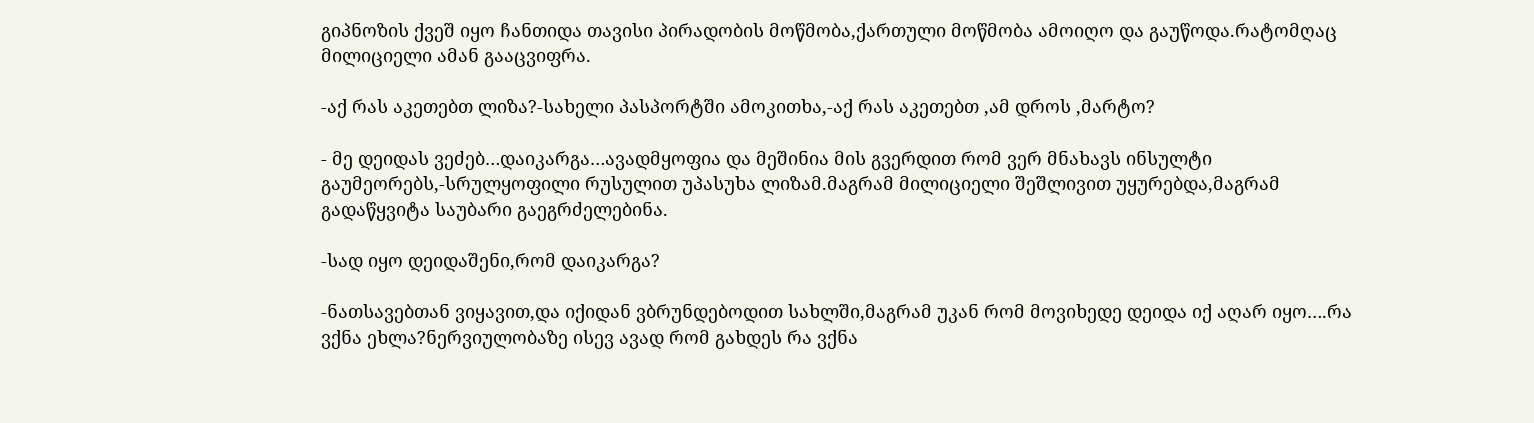გიპნოზის ქვეშ იყო ჩანთიდა თავისი პირადობის მოწმობა,ქართული მოწმობა ამოიღო და გაუწოდა.რატომღაც მილიციელი ამან გააცვიფრა.

-აქ რას აკეთებთ ლიზა?-სახელი პასპორტში ამოკითხა,-აქ რას აკეთებთ ,ამ დროს ,მარტო?

- მე დეიდას ვეძებ…დაიკარგა…ავადმყოფია და მეშინია მის გვერდით რომ ვერ მნახავს ინსულტი გაუმეორებს,-სრულყოფილი რუსულით უპასუხა ლიზამ.მაგრამ მილიციელი შეშლივით უყურებდა,მაგრამ გადაწყვიტა საუბარი გაეგრძელებინა.

-სად იყო დეიდაშენი,რომ დაიკარგა?

-ნათსავებთან ვიყავით,და იქიდან ვბრუნდებოდით სახლში,მაგრამ უკან რომ მოვიხედე დეიდა იქ აღარ იყო….რა ვქნა ეხლა?ნერვიულობაზე ისევ ავად რომ გახდეს რა ვქნა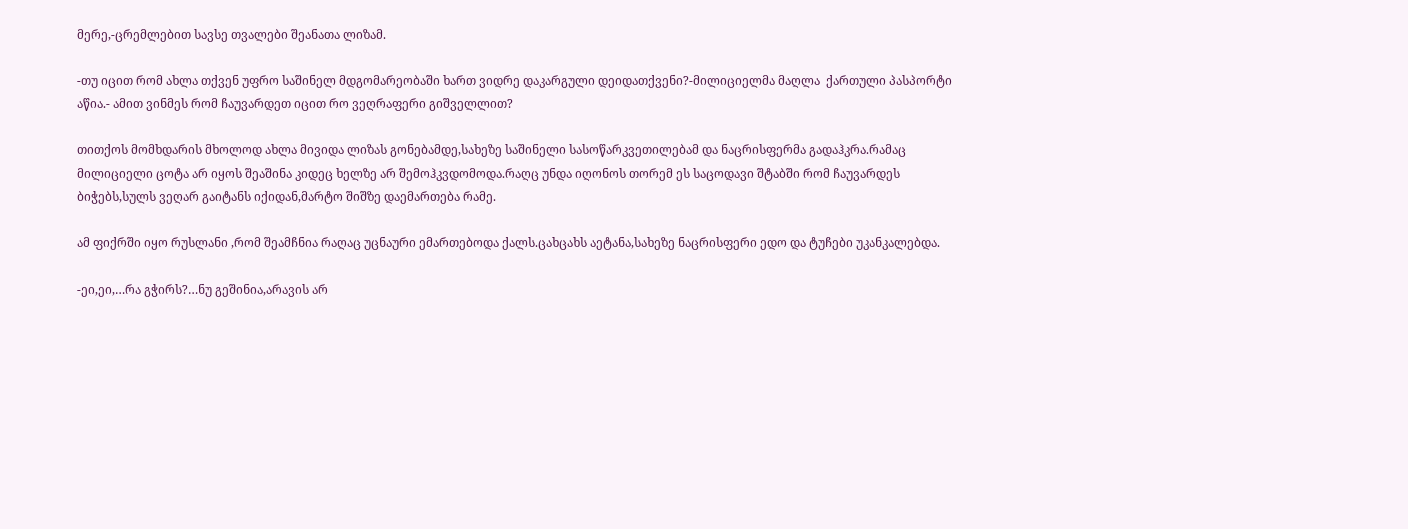მერე,-ცრემლებით სავსე თვალები შეანათა ლიზამ.

-თუ იცით რომ ახლა თქვენ უფრო საშინელ მდგომარეობაში ხართ ვიდრე დაკარგული დეიდათქვენი?-მილიციელმა მაღლა  ქართული პასპორტი აწია.- ამით ვინმეს რომ ჩაუვარდეთ იცით რო ვეღრაფერი გიშველლით?

თითქოს მომხდარის მხოლოდ ახლა მივიდა ლიზას გონებამდე,სახეზე საშინელი სასოწარკვეთილებამ და ნაცრისფერმა გადაჰკრა.რამაც მილიციელი ცოტა არ იყოს შეაშინა კიდეც ხელზე არ შემოჰკვდომოდა.რაღც უნდა იღონოს თორემ ეს საცოდავი შტაბში რომ ჩაუვარდეს ბიჭებს,სულს ვეღარ გაიტანს იქიდან,მარტო შიშზე დაემართება რამე.

ამ ფიქრში იყო რუსლანი ,რომ შეამჩნია რაღაც უცნაური ემართებოდა ქალს.ცახცახს აეტანა,სახეზე ნაცრისფერი ედო და ტუჩები უკანკალებდა.

-ეი,ეი,…რა გჭირს?…ნუ გეშინია,არავის არ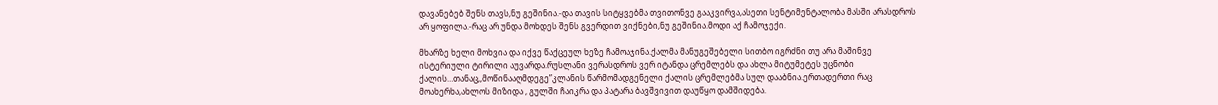დავანებებ შენს თავს,ნუ გეშინია.-და თავის სიტყვებმა თვითონვე გააკვირვა,ასეთი სენტიმენტალობა მასში არასდროს არ ყოფილა.-რაც არ უნდა მოხდეს შენს გვერდით ვიქნები,ნუ გეშინია.მოდი აქ ჩამოჯექი.

მხარზე ხელი მოხვია და იქვე წაქცეულ ხეზე ჩამოაჯინა.ქალმა მანუგეშებელი სითბო იგრძნი თუ არა მაშინვე ისტერიული ტირილი აუვარდა.რუსლანი ვერასდროს ვერ იტანდა ცრემლებს და ახლა მიტუმეტეს უცნობი ქალის…თანაც,,მოწინააღმდეგე”კლანის წარმომადგენელი ქალის ცრემლებმა სულ დააბნია.ერთადერთი რაც მოახერხა,ახლოს მიზიდა , გულში ჩაიკრა და პატარა ბავშვივით დაუწყო დამშიდება.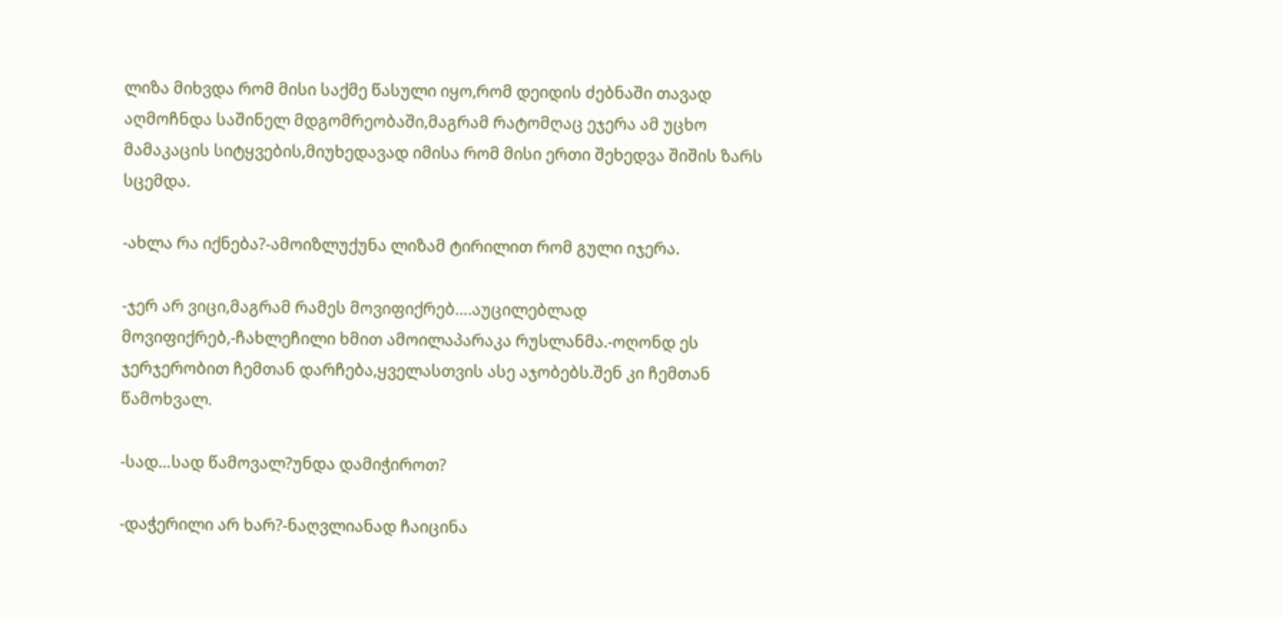ლიზა მიხვდა რომ მისი საქმე წასული იყო,რომ დეიდის ძებნაში თავად აღმოჩნდა საშინელ მდგომრეობაში,მაგრამ რატომღაც ეჯერა ამ უცხო მამაკაცის სიტყვების,მიუხედავად იმისა რომ მისი ერთი შეხედვა შიშის ზარს სცემდა.

-ახლა რა იქნება?-ამოიზლუქუნა ლიზამ ტირილით რომ გული იჯერა.

-ჯერ არ ვიცი,მაგრამ რამეს მოვიფიქრებ….აუცილებლად მოვიფიქრებ,-ჩახლეჩილი ხმით ამოილაპარაკა რუსლანმა.-ოღონდ ეს ჯერჯერობით ჩემთან დარჩება,ყველასთვის ასე აჯობებს.შენ კი ჩემთან წამოხვალ.

-სად…სად წამოვალ?უნდა დამიჭიროთ?

-დაჭერილი არ ხარ?-ნაღვლიანად ჩაიცინა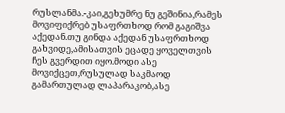რუსლანმა.-კაი,გეხუმრე ნუ გეშინია,რამეს მოვიფიქრებ უსაფრთხოდ რომ გაგიშვა აქედან.თუ გინდა აქედან უსაფრთხოდ გახვიდე,ამისათვის ეცადე ყოველთვის ჩეს გვერდით იყო.მოდი ასე მოვიქცეთ,რუსულად საკმაოდ გამართულად ლაპარაკობ,ასე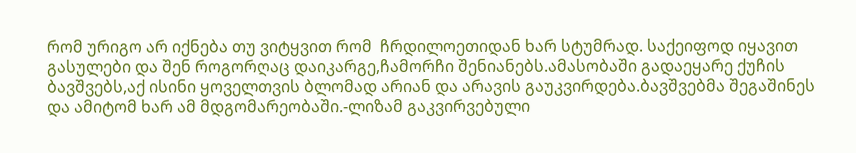რომ ურიგო არ იქნება თუ ვიტყვით რომ  ჩრდილოეთიდან ხარ სტუმრად. საქეიფოდ იყავით გასულები და შენ როგორღაც დაიკარგე,ჩამორჩი შენიანებს.ამასობაში გადაეყარე ქუჩის ბავშვებს,აქ ისინი ყოველთვის ბლომად არიან და არავის გაუკვირდება.ბავშვებმა შეგაშინეს და ამიტომ ხარ ამ მდგომარეობაში.-ლიზამ გაკვირვებული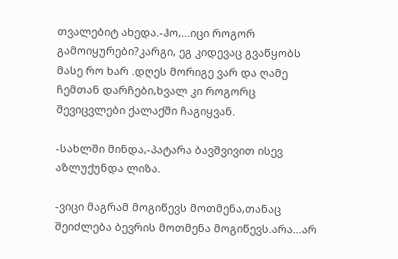თვალებიტ ახედა.-ჰო,…იცი როგორ გამოიყურები?კარგი, ეგ კიდევაც გვაწყობს მასე რო ხარ .დღეს მორიგე ვარ და ღამე ჩემთან დარჩები,ხვალ კი როგორც შევიცვლები ქალაქში ჩაგიყვან.

-სახლში მინდა,-პატარა ბავშვივით ისევ აზლუქუნდა ლიზა.

-ვიცი მაგრამ მოგიწევს მოთმენა,თანაც შეიძლება ბევრის მოთმენა მოგიწევს.არა…არ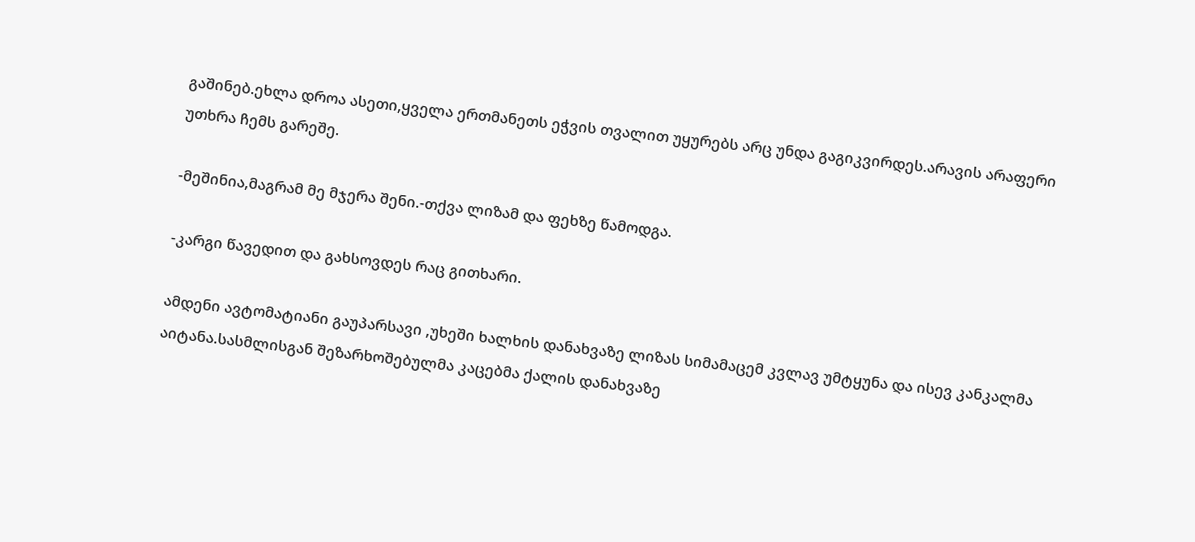გაშინებ.ეხლა დროა ასეთი,ყველა ერთმანეთს ეჭვის თვალით უყურებს არც უნდა გაგიკვირდეს.არავის არაფერი უთხრა ჩემს გარეშე.

-მეშინია,მაგრამ მე მჯერა შენი.-თქვა ლიზამ და ფეხზე წამოდგა.

-კარგი წავედით და გახსოვდეს რაც გითხარი.

ამდენი ავტომატიანი გაუპარსავი ,უხეში ხალხის დანახვაზე ლიზას სიმამაცემ კვლავ უმტყუნა და ისევ კანკალმა აიტანა.სასმლისგან შეზარხოშებულმა კაცებმა ქალის დანახვაზე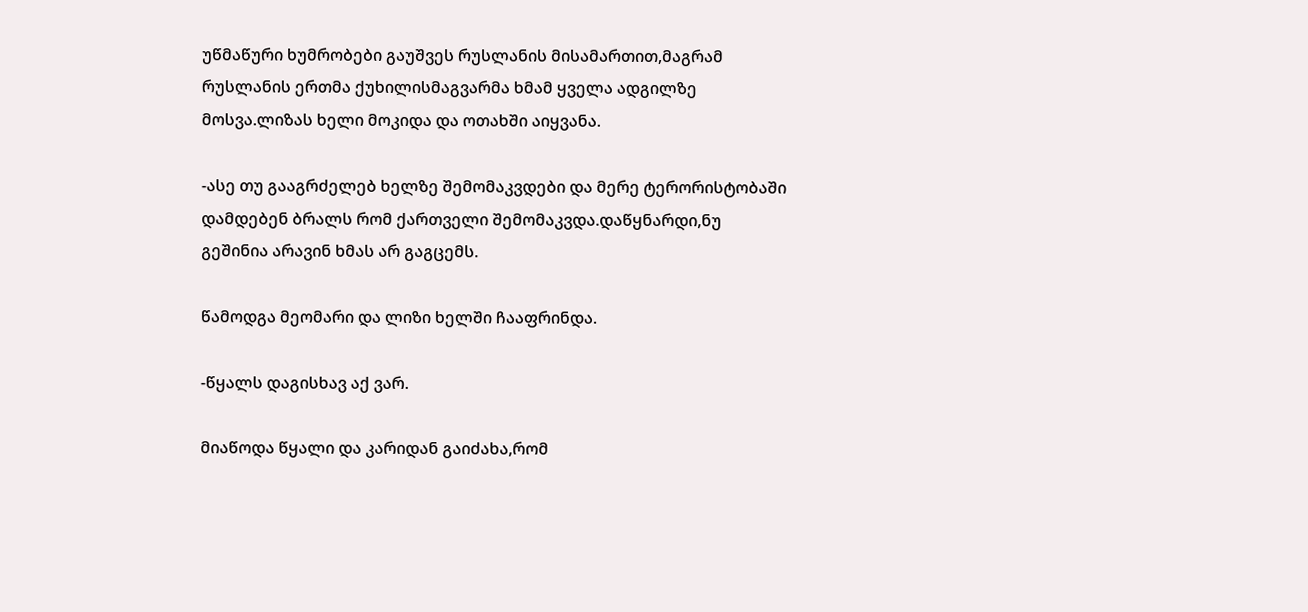უწმაწური ხუმრობები გაუშვეს რუსლანის მისამართით,მაგრამ რუსლანის ერთმა ქუხილისმაგვარმა ხმამ ყველა ადგილზე მოსვა.ლიზას ხელი მოკიდა და ოთახში აიყვანა.

-ასე თუ გააგრძელებ ხელზე შემომაკვდები და მერე ტერორისტობაში დამდებენ ბრალს რომ ქართველი შემომაკვდა.დაწყნარდი,ნუ გეშინია არავინ ხმას არ გაგცემს.

წამოდგა მეომარი და ლიზი ხელში ჩააფრინდა.

-წყალს დაგისხავ აქ ვარ.

მიაწოდა წყალი და კარიდან გაიძახა,რომ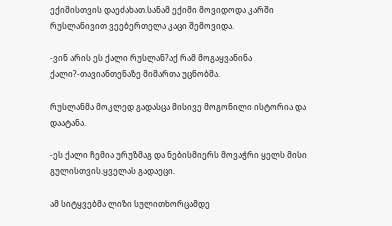ექიმისთვის დაეძახათ.სანამ ექიმი მოვიდოდა კარში რუსლანივით ვეებერთელა კაცი შემოვიდა.

-ვინ არის ეს ქალი რუსლან?აქ რამ მოგაყვანინა ქალი?-თავიანთენაზე მიმართა უცნობმა.

რუსლანმა მოკლედ გადასცა მისივე მოგონილი ისტორია და დაატანა.

-ეს ქალი ჩემია ურუზმაგ და ნებისმიერს მოვაჭრი ყელს მისი გულისთვის.ყველას გადაეცი.

ამ სიტყვებმა ლიზი სულითხორცამდე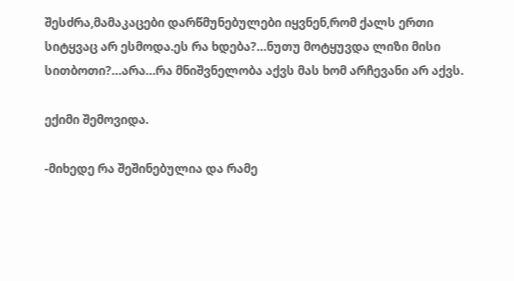შესძრა,მამაკაცები დარწმუნებულები იყვნენ,რომ ქალს ერთი სიტყვაც არ ესმოდა.ეს რა ხდება?…ნუთუ მოტყუვდა ლიზი მისი სითბოთი?…არა…რა მნიშვნელობა აქვს მას ხომ არჩევანი არ აქვს.

ექიმი შემოვიდა.

-მიხედე რა შეშინებულია და რამე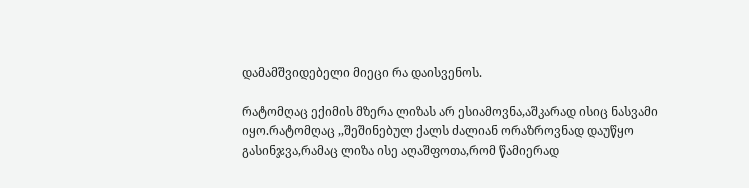დამამშვიდებელი მიეცი რა დაისვენოს.

რატომღაც ექიმის მზერა ლიზას არ ესიამოვნა,აშკარად ისიც ნასვამი იყო.რატომღაც ,,შეშინებულ ქალს ძალიან ორაზროვნად დაუწყო გასინჯვა,რამაც ლიზა ისე აღაშფოთა,რომ წამიერად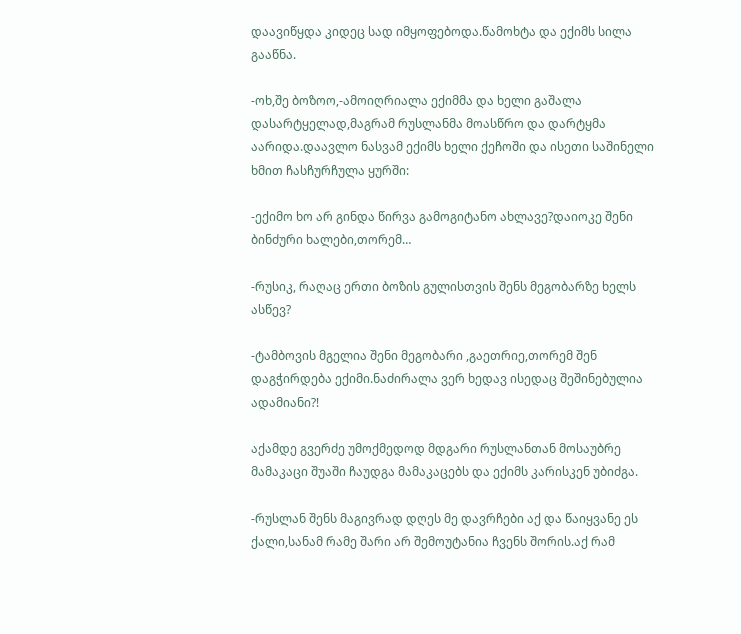დაავიწყდა კიდეც სად იმყოფებოდა.წამოხტა და ექიმს სილა გააწნა.

-ოხ,შე ბოზოო,-ამოიღრიალა ექიმმა და ხელი გაშალა დასარტყელად,მაგრამ რუსლანმა მოასწრო და დარტყმა აარიდა.დაავლო ნასვამ ექიმს ხელი ქეჩოში და ისეთი საშინელი ხმით ჩასჩურჩულა ყურში:

-ექიმო ხო არ გინდა წირვა გამოგიტანო ახლავე?დაიოკე შენი ბინძური ხალები,თორემ…

-რუსიკ, რაღაც ერთი ბოზის გულისთვის შენს მეგობარზე ხელს ასწევ?

-ტამბოვის მგელია შენი მეგობარი ,გაეთრიე,თორემ შენ დაგჭირდება ექიმი.ნაძირალა ვერ ხედავ ისედაც შეშინებულია ადამიანი?!

აქამდე გვერძე უმოქმედოდ მდგარი რუსლანთან მოსაუბრე მამაკაცი შუაში ჩაუდგა მამაკაცებს და ექიმს კარისკენ უბიძგა.

-რუსლან შენს მაგივრად დღეს მე დავრჩები აქ და წაიყვანე ეს ქალი,სანამ რამე შარი არ შემოუტანია ჩვენს შორის.აქ რამ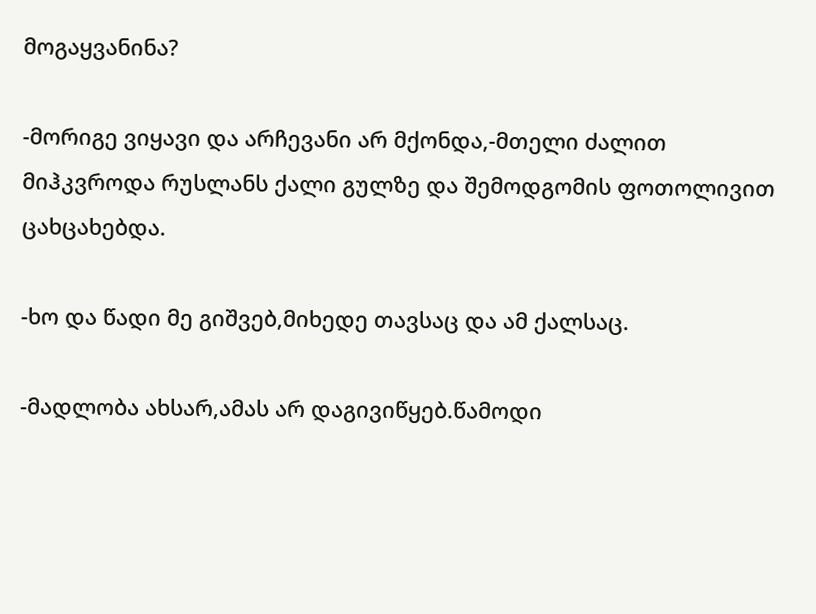მოგაყვანინა?

-მორიგე ვიყავი და არჩევანი არ მქონდა,-მთელი ძალით მიჰკვროდა რუსლანს ქალი გულზე და შემოდგომის ფოთოლივით ცახცახებდა.

-ხო და წადი მე გიშვებ,მიხედე თავსაც და ამ ქალსაც.

-მადლობა ახსარ,ამას არ დაგივიწყებ.წამოდი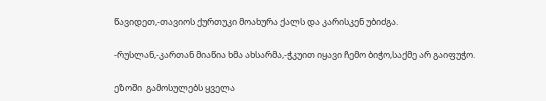წავიდეთ,-თავიოს ქურთუკი მოახურა ქალს და კარისკენ უბიძგა.

-რუსლან,-კართან მიაწია ხმა ახსარმა,-ჭკუით იყავი ჩემო ბიჭო,საქმე არ გაიფუჭო.

ეზოში  გამოსულებს ყველა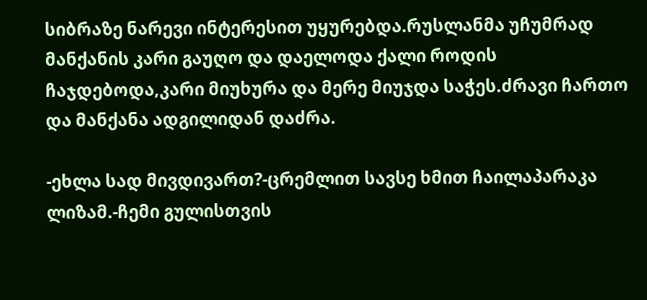სიბრაზე ნარევი ინტერესით უყურებდა.რუსლანმა უჩუმრად მანქანის კარი გაუღო და დაელოდა ქალი როდის ჩაჯდებოდა,კარი მიუხურა და მერე მიუჯდა საჭეს.ძრავი ჩართო და მანქანა ადგილიდან დაძრა.

-ეხლა სად მივდივართ?-ცრემლით სავსე ხმით ჩაილაპარაკა ლიზამ.-ჩემი გულისთვის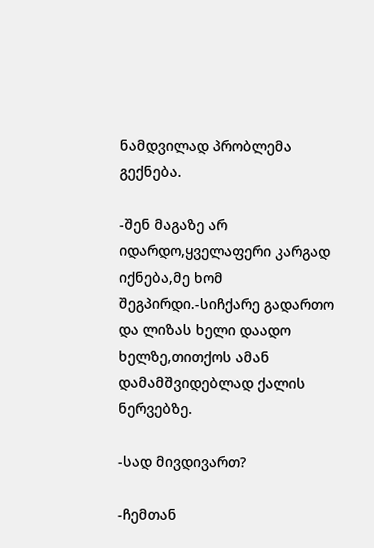ნამდვილად პრობლემა გექნება.

-შენ მაგაზე არ იდარდო,ყველაფერი კარგად იქნება,მე ხომ შეგპირდი.-სიჩქარე გადართო და ლიზას ხელი დაადო ხელზე,თითქოს ამან დამამშვიდებლად ქალის ნერვებზე.

-სად მივდივართ?

-ჩემთან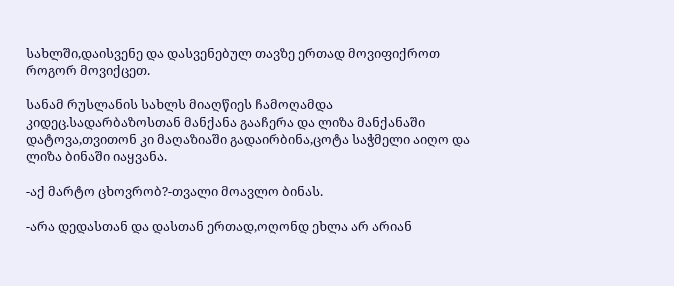სახლში,დაისვენე და დასვენებულ თავზე ერთად მოვიფიქროთ როგორ მოვიქცეთ.

სანამ რუსლანის სახლს მიაღწიეს ჩამოღამდა კიდეც.სადარბაზოსთან მანქანა გააჩერა და ლიზა მანქანაში დატოვა,თვითონ კი მაღაზიაში გადაირბინა,ცოტა საჭმელი აიღო და ლიზა ბინაში იაყვანა.

-აქ მარტო ცხოვრობ?-თვალი მოავლო ბინას.

-არა დედასთან და დასთან ერთად,ოღონდ ეხლა არ არიან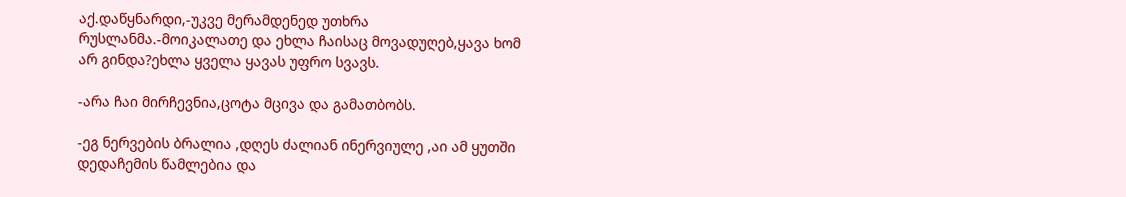აქ.დაწყნარდი,-უკვე მერამდენედ უთხრა რუსლანმა.-მოიკალათე და ეხლა ჩაისაც მოვადუღებ,ყავა ხომ არ გინდა?ეხლა ყველა ყავას უფრო სვავს.

-არა ჩაი მირჩევნია,ცოტა მცივა და გამათბობს.

-ეგ ნერვების ბრალია ,დღეს ძალიან ინერვიულე ,აი ამ ყუთში დედაჩემის წამლებია და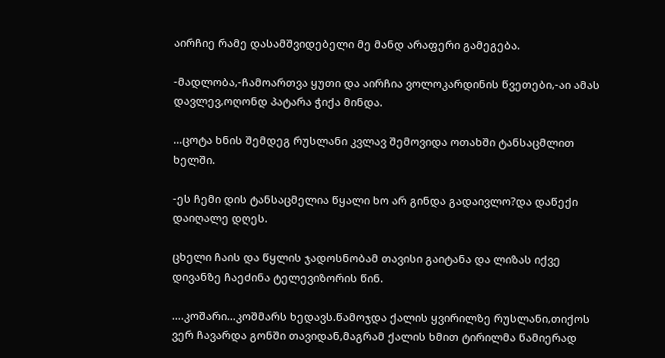აირჩიე რამე დასამშვიდებელი მე მანდ არაფერი გამეგება.

-მადლობა,-ჩამოართვა ყუთი და აირჩია ვოლოკარდინის წვეთები,-აი ამას დავლევ,ოღონდ პატარა ჭიქა მინდა.

…ცოტა ხნის შემდეგ რუსლანი კვლავ შემოვიდა ოთახში ტანსაცმლით ხელში.

-ეს ჩემი დის ტანსაცმელია წყალი ხო არ გინდა გადაივლო?და დაწექი დაიღალე დღეს.

ცხელი ჩაის და წყლის ჯადოსნობამ თავისი გაიტანა და ლიზას იქვე დივანზე ჩაეძინა ტელევიზორის წინ.

….კოშარი…კოშმარს ხედავს.წამოჯდა ქალის ყვირილზე რუსლანი,თიქოს ვერ ჩავარდა გონში თავიდან,მაგრამ ქალის ხმით ტირილმა წამიერად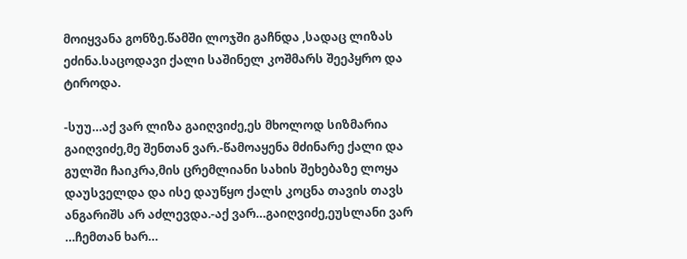მოიყვანა გონზე.წამში ლოჯში გაჩნდა ,სადაც ლიზას ეძინა.საცოდავი ქალი საშინელ კოშმარს შეეპყრო და ტიროდა.

-სუუ…აქ ვარ ლიზა გაიღვიძე,ეს მხოლოდ სიზმარია გაიღვიძე,მე შენთან ვარ.-წამოაყენა მძინარე ქალი და გულში ჩაიკრა,მის ცრემლიანი სახის შეხებაზე ლოყა დაუსველდა და ისე დაუწყო ქალს კოცნა თავის თავს ანგარიშს არ აძლევდა.-აქ ვარ…გაიღვიძე,ეუსლანი ვარ …ჩემთან ხარ…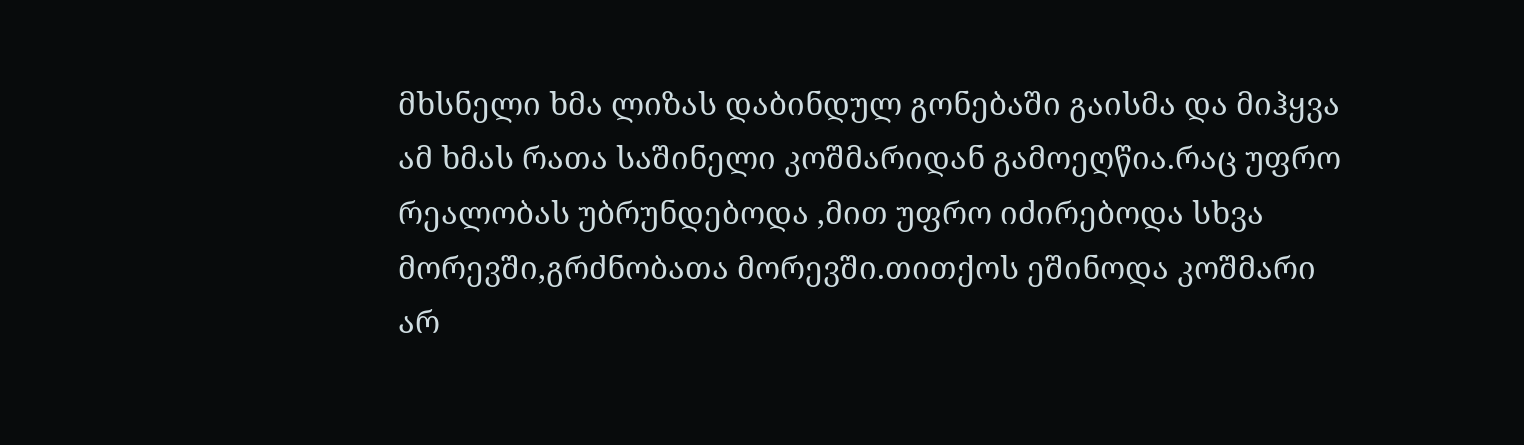მხსნელი ხმა ლიზას დაბინდულ გონებაში გაისმა და მიჰყვა ამ ხმას რათა საშინელი კოშმარიდან გამოეღწია.რაც უფრო რეალობას უბრუნდებოდა ,მით უფრო იძირებოდა სხვა მორევში,გრძნობათა მორევში.თითქოს ეშინოდა კოშმარი არ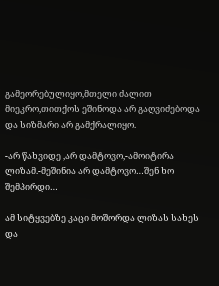გამეორებულიყო,მთელი ძალით მიეკრო,თითქოს ეშინოდა არ გაღვიძებოდა და სიზმარი არ გამქრალიყო.

-არ წახვიდე ,არ დამტოვო,-ამოიტირა ლიზამ.-მეშინია არ დამტოვო…შენ ხო შემპირდი…

ამ სიტყვებზე კაცი მოშორდა ლიზას სახეს და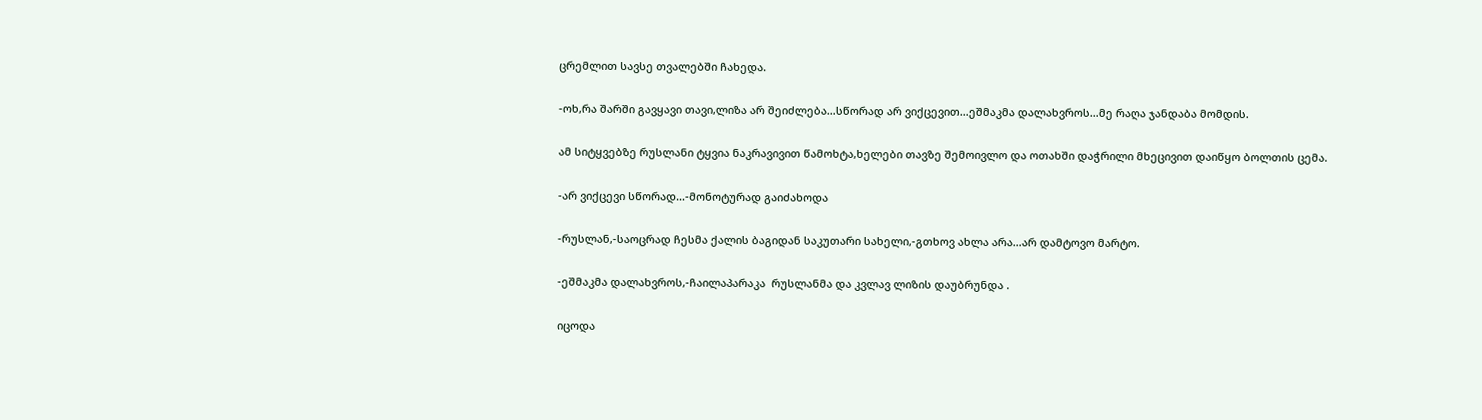ცრემლით სავსე თვალებში ჩახედა.

-ოხ,რა შარში გავყავი თავი,ლიზა არ შეიძლება…სწორად არ ვიქცევით…ეშმაკმა დალახვროს…მე რაღა ჯანდაბა მომდის.

ამ სიტყვებზე რუსლანი ტყვია ნაკრავივით წამოხტა,ხელები თავზე შემოივლო და ოთახში დაჭრილი მხეცივით დაიწყო ბოლთის ცემა.

-არ ვიქცევი სწორად…-მონოტურად გაიძახოდა

-რუსლან,-საოცრად ჩესმა ქალის ბაგიდან საკუთარი სახელი,-გთხოვ ახლა არა…არ დამტოვო მარტო.

-ეშმაკმა დალახვროს,-ჩაილაპარაკა  რუსლანმა და კვლავ ლიზის დაუბრუნდა .

იცოდა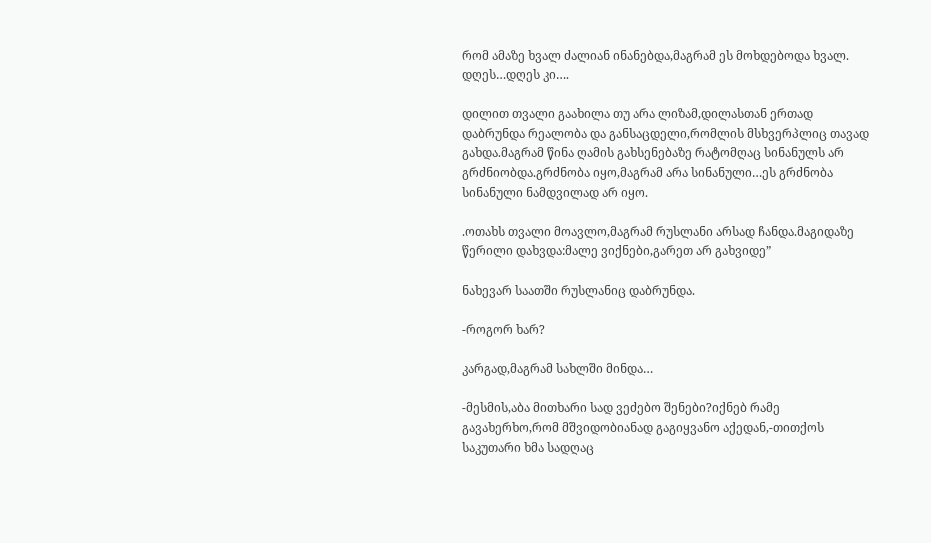რომ ამაზე ხვალ ძალიან ინანებდა,მაგრამ ეს მოხდებოდა ხვალ. დღეს…დღეს კი….

დილით თვალი გაახილა თუ არა ლიზამ,დილასთან ერთად დაბრუნდა რეალობა და განსაცდელი,რომლის მსხვერპლიც თავად გახდა.მაგრამ წინა ღამის გახსენებაზე რატომღაც სინანულს არ გრძნიობდა.გრძნობა იყო,მაგრამ არა სინანული…ეს გრძნობა სინანული ნამდვილად არ იყო.

.ოთახს თვალი მოავლო,მაგრამ რუსლანი არსად ჩანდა.მაგიდაზე წერილი დახვდა:მალე ვიქნები,გარეთ არ გახვიდე”

ნახევარ საათში რუსლანიც დაბრუნდა.

-როგორ ხარ?

კარგად,მაგრამ სახლში მინდა…

-მესმის,აბა მითხარი სად ვეძებო შენები?იქნებ რამე გავახერხო,რომ მშვიდობიანად გაგიყვანო აქედან,-თითქოს საკუთარი ხმა სადღაც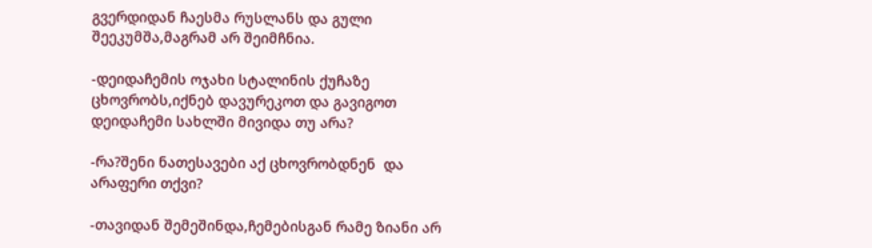გვერდიდან ჩაესმა რუსლანს და გული შეეკუმშა,მაგრამ არ შეიმჩნია.

-დეიდაჩემის ოჯახი სტალინის ქუჩაზე ცხოვრობს,იქნებ დავურეკოთ და გავიგოთ დეიდაჩემი სახლში მივიდა თუ არა?

-რა?შენი ნათესავები აქ ცხოვრობდნენ  და არაფერი თქვი?

-თავიდან შემეშინდა,ჩემებისგან რამე ზიანი არ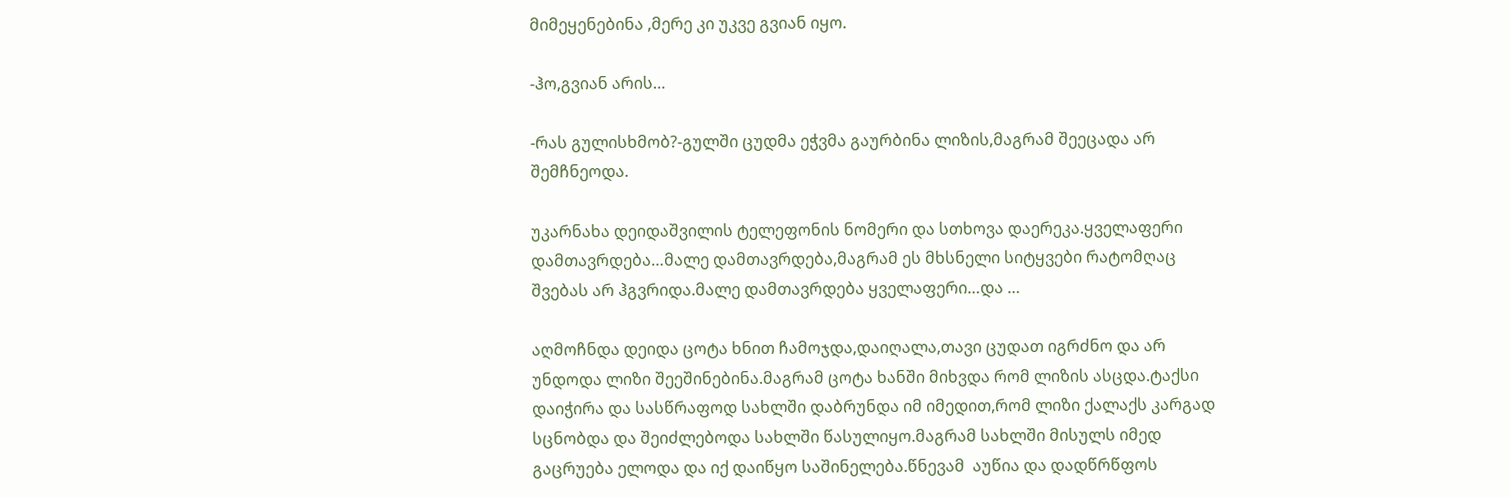მიმეყენებინა ,მერე კი უკვე გვიან იყო.

-ჰო,გვიან არის…

-რას გულისხმობ?-გულში ცუდმა ეჭვმა გაურბინა ლიზის,მაგრამ შეეცადა არ შემჩნეოდა.

უკარნახა დეიდაშვილის ტელეფონის ნომერი და სთხოვა დაერეკა.ყველაფერი დამთავრდება…მალე დამთავრდება,მაგრამ ეს მხსნელი სიტყვები რატომღაც შვებას არ ჰგვრიდა.მალე დამთავრდება ყველაფერი…და …

აღმოჩნდა დეიდა ცოტა ხნით ჩამოჯდა,დაიღალა,თავი ცუდათ იგრძნო და არ უნდოდა ლიზი შეეშინებინა.მაგრამ ცოტა ხანში მიხვდა რომ ლიზის ასცდა.ტაქსი დაიჭირა და სასწრაფოდ სახლში დაბრუნდა იმ იმედით,რომ ლიზი ქალაქს კარგად სცნობდა და შეიძლებოდა სახლში წასულიყო.მაგრამ სახლში მისულს იმედ გაცრუება ელოდა და იქ დაიწყო საშინელება.წნევამ  აუწია და დადწრწფოს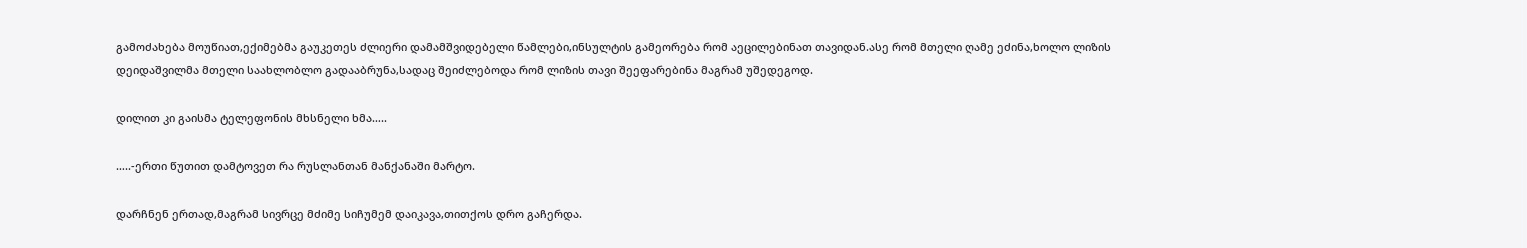გამოძახება მოუწიათ,ექიმებმა გაუკეთეს ძლიერი დამამშვიდებელი წამლები,ინსულტის გამეორება რომ აეცილებინათ თავიდან.ასე რომ მთელი ღამე ეძინა,ხოლო ლიზის დეიდაშვილმა მთელი საახლობლო გადააბრუნა,სადაც შეიძლებოდა რომ ლიზის თავი შეეფარებინა მაგრამ უშედეგოდ.

დილით კი გაისმა ტელეფონის მხსნელი ხმა…..

…..-ერთი წუთით დამტოვეთ რა რუსლანთან მანქანაში მარტო.

დარჩნენ ერთად,მაგრამ სივრცე მძიმე სიჩუმემ დაიკავა,თითქოს დრო გაჩერდა.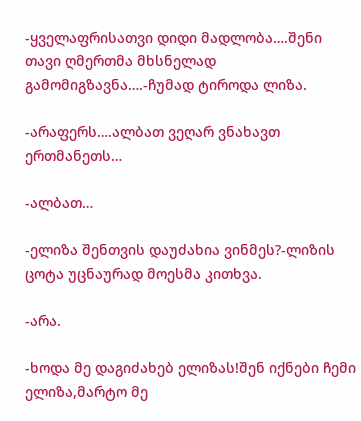-ყველაფრისათვი დიდი მადლობა….შენი თავი ღმერთმა მხსნელად გამომიგზავნა….-ჩუმად ტიროდა ლიზა.

-არაფერს….ალბათ ვეღარ ვნახავთ ერთმანეთს…

-ალბათ…

-ელიზა შენთვის დაუძახია ვინმეს?-ლიზის ცოტა უცნაურად მოესმა კითხვა.

-არა.

-ხოდა მე დაგიძახებ ელიზას!შენ იქნები ჩემი ელიზა,მარტო მე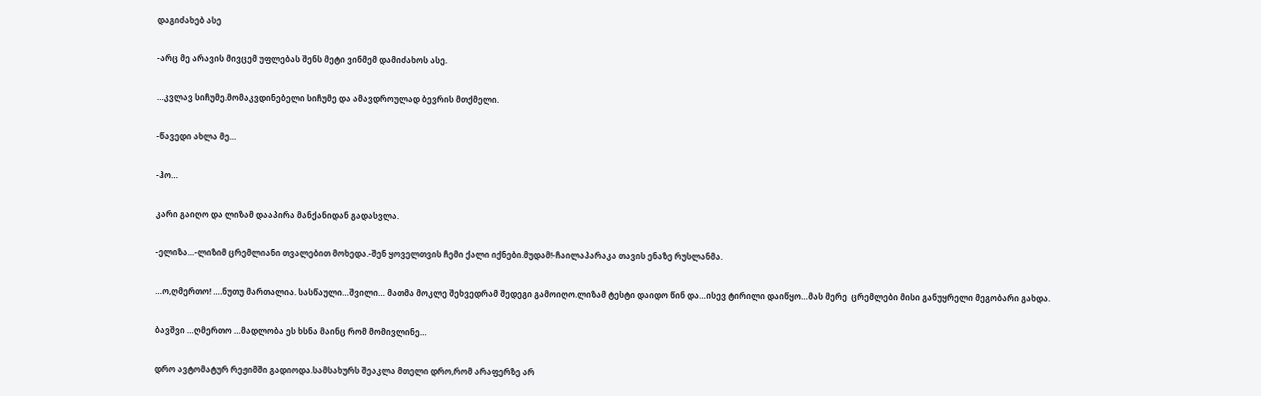დაგიძახებ ასე

-არც მე არავის მივცემ უფლებას შენს მეტი ვინმემ დამიძახოს ასე.

…კვლავ სიჩუმე.მომაკვდინებელი სიჩუმე და ამავდროულად ბევრის მთქმელი.

-წავედი ახლა მე…

-ჰო…

კარი გაიღო და ლიზამ დააპირა მანქანიდან გადასვლა.

-ელიზა…-ლიზიმ ცრემლიანი თვალებით მოხედა.-შენ ყოველთვის ჩემი ქალი იქნები.მუდამ!-ჩაილაპარაკა თავის ენაზე რუსლანმა.

…ო,ღმერთო! ….ნუთუ მართალია. სასწაული…შვილი… მათმა მოკლე შეხვედრამ შედეგი გამოიღო.ლიზამ ტესტი დაიდო წინ და…ისევ ტირილი დაიწყო…მას მერე  ცრემლები მისი განუყრელი მეგობარი გახდა.

ბავშვი …ღმერთო …მადლობა ეს ხსნა მაინც რომ მომივლინე…

დრო ავტომატურ რეჟიმში გადიოდა.სამსახურს შეაკლა მთელი დრო,რომ არაფერზე არ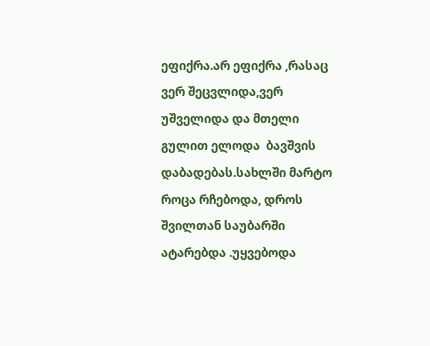ეფიქრა.არ ეფიქრა ,რასაც ვერ შეცვლიდა,ვერ უშველიდა და მთელი გულით ელოდა  ბავშვის დაბადებას.სახლში მარტო როცა რჩებოდა, დროს შვილთან საუბარში ატარებდა .უყვებოდა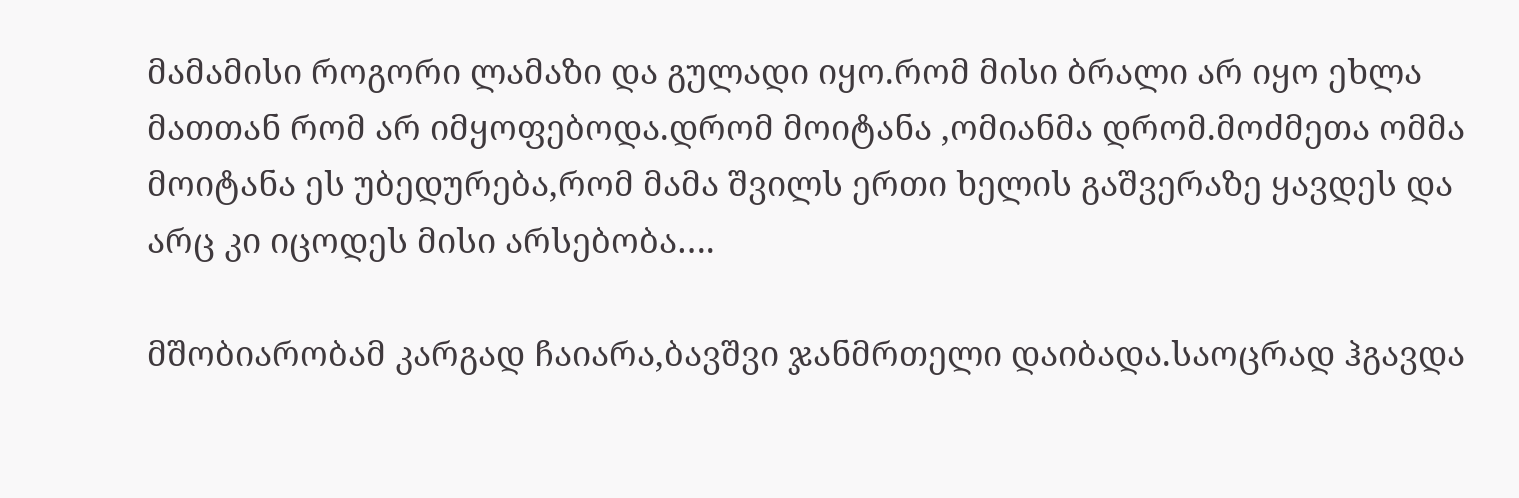მამამისი როგორი ლამაზი და გულადი იყო.რომ მისი ბრალი არ იყო ეხლა მათთან რომ არ იმყოფებოდა.დრომ მოიტანა ,ომიანმა დრომ.მოძმეთა ომმა მოიტანა ეს უბედურება,რომ მამა შვილს ერთი ხელის გაშვერაზე ყავდეს და არც კი იცოდეს მისი არსებობა….

მშობიარობამ კარგად ჩაიარა,ბავშვი ჯანმრთელი დაიბადა.საოცრად ჰგავდა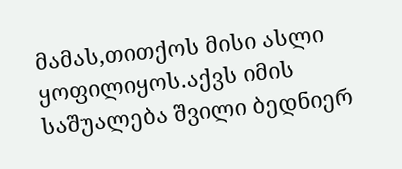მამას,თითქოს მისი ასლი ყოფილიყოს.აქვს იმის საშუალება შვილი ბედნიერ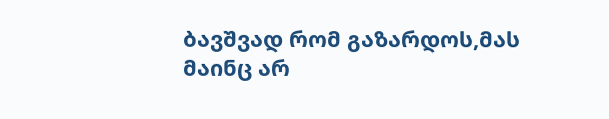ბავშვად რომ გაზარდოს,მას მაინც არ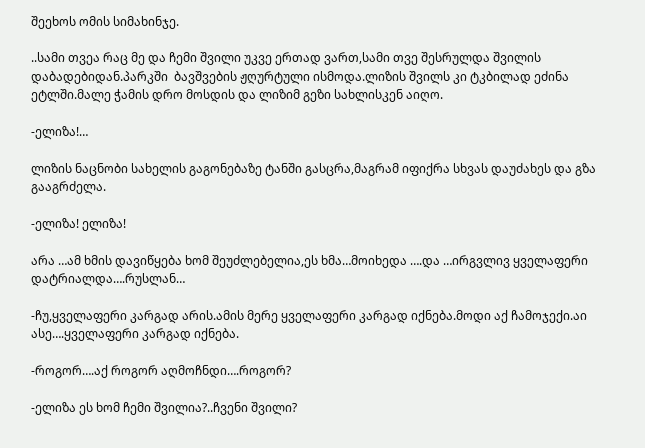შეეხოს ომის სიმახინჯე.

..სამი თვეა რაც მე და ჩემი შვილი უკვე ერთად ვართ,სამი თვე შესრულდა შვილის დაბადებიდან.პარკში  ბავშვების ჟღურტული ისმოდა.ლიზის შვილს კი ტკბილად ეძინა ეტლში.მალე ჭამის დრო მოსდის და ლიზიმ გეზი სახლისკენ აიღო.

-ელიზა!…

ლიზის ნაცნობი სახელის გაგონებაზე ტანში გასცრა,მაგრამ იფიქრა სხვას დაუძახეს და გზა გააგრძელა.

-ელიზა! ელიზა!

არა …ამ ხმის დავიწყება ხომ შეუძლებელია,ეს ხმა…მოიხედა ….და …ირგვლივ ყველაფერი დატრიალდა….რუსლან…

-ჩუ,ყველაფერი კარგად არის.ამის მერე ყველაფერი კარგად იქნება.მოდი აქ ჩამოჯექი.აი ასე….ყველაფერი კარგად იქნება.

-როგორ….აქ როგორ აღმოჩნდი….როგორ?

-ელიზა ეს ხომ ჩემი შვილია?..ჩვენი შვილი?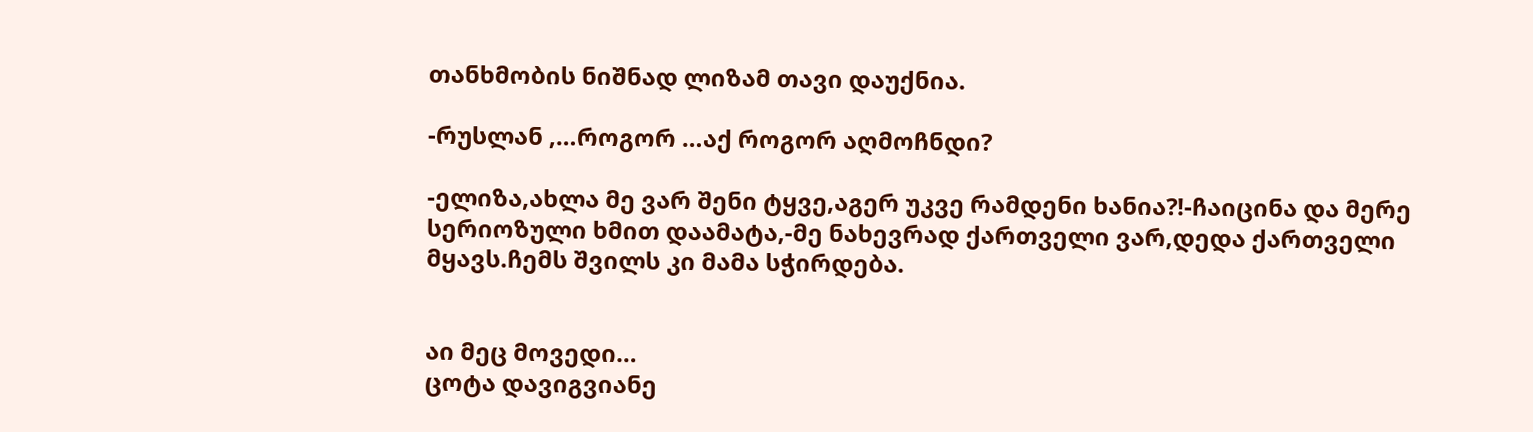თანხმობის ნიშნად ლიზამ თავი დაუქნია.

-რუსლან ,…როგორ …აქ როგორ აღმოჩნდი?

-ელიზა,ახლა მე ვარ შენი ტყვე,აგერ უკვე რამდენი ხანია?!-ჩაიცინა და მერე სერიოზული ხმით დაამატა,-მე ნახევრად ქართველი ვარ,დედა ქართველი მყავს.ჩემს შვილს კი მამა სჭირდება.


აი მეც მოვედი…
ცოტა დავიგვიანე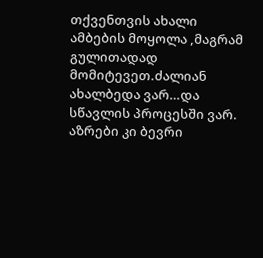თქვენთვის ახალი ამბების მოყოლა ,მაგრამ გულითადად მომიტევეთ.ძალიან ახალბედა ვარ…და სწავლის პროცესში ვარ.
აზრები კი ბევრი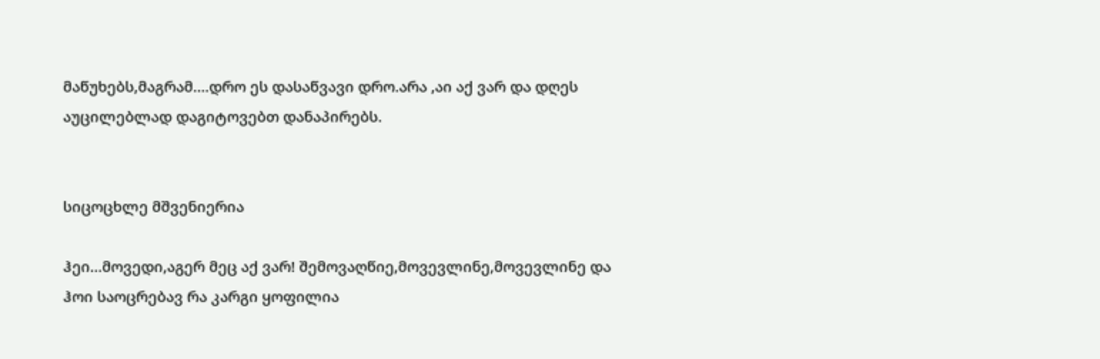მაწუხებს,მაგრამ….დრო ეს დასაწვავი დრო.არა ,აი აქ ვარ და დღეს აუცილებლად დაგიტოვებთ დანაპირებს.


სიცოცხლე მშვენიერია

ჰეი…მოვედი,აგერ მეც აქ ვარ! შემოვაღწიე,მოვევლინე,მოვევლინე და ჰოი საოცრებავ რა კარგი ყოფილია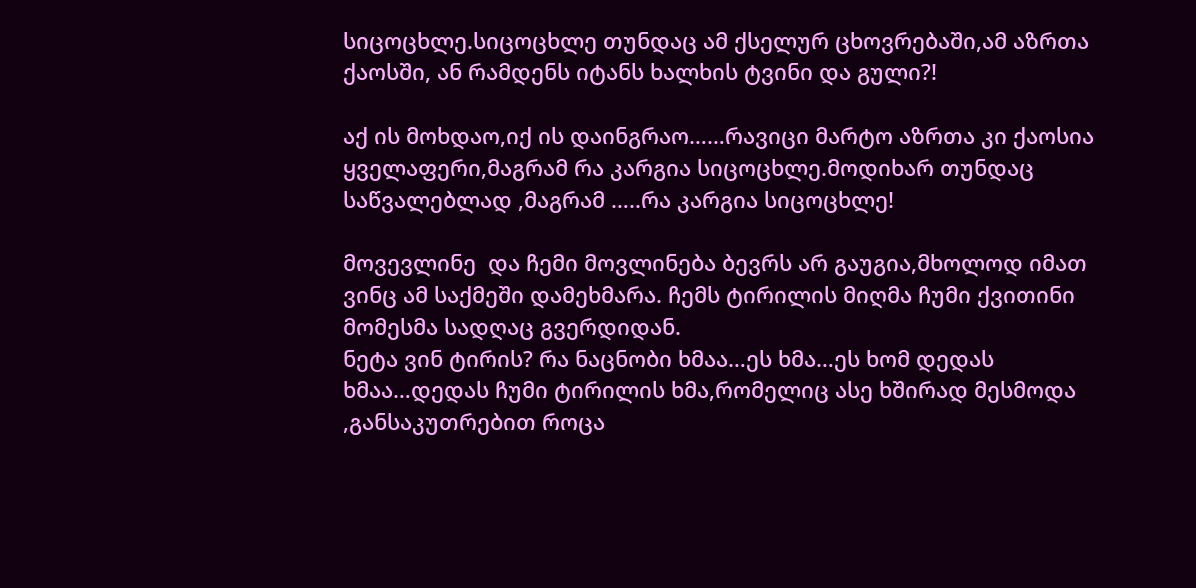სიცოცხლე.სიცოცხლე თუნდაც ამ ქსელურ ცხოვრებაში,ამ აზრთა ქაოსში, ან რამდენს იტანს ხალხის ტვინი და გული?!

აქ ის მოხდაო,იქ ის დაინგრაო……რავიცი მარტო აზრთა კი ქაოსია ყველაფერი,მაგრამ რა კარგია სიცოცხლე.მოდიხარ თუნდაც საწვალებლად ,მაგრამ …..რა კარგია სიცოცხლე!

მოვევლინე  და ჩემი მოვლინება ბევრს არ გაუგია,მხოლოდ იმათ ვინც ამ საქმეში დამეხმარა. ჩემს ტირილის მიღმა ჩუმი ქვითინი მომესმა სადღაც გვერდიდან.
ნეტა ვინ ტირის? რა ნაცნობი ხმაა…ეს ხმა…ეს ხომ დედას ხმაა…დედას ჩუმი ტირილის ხმა,რომელიც ასე ხშირად მესმოდა ,განსაკუთრებით როცა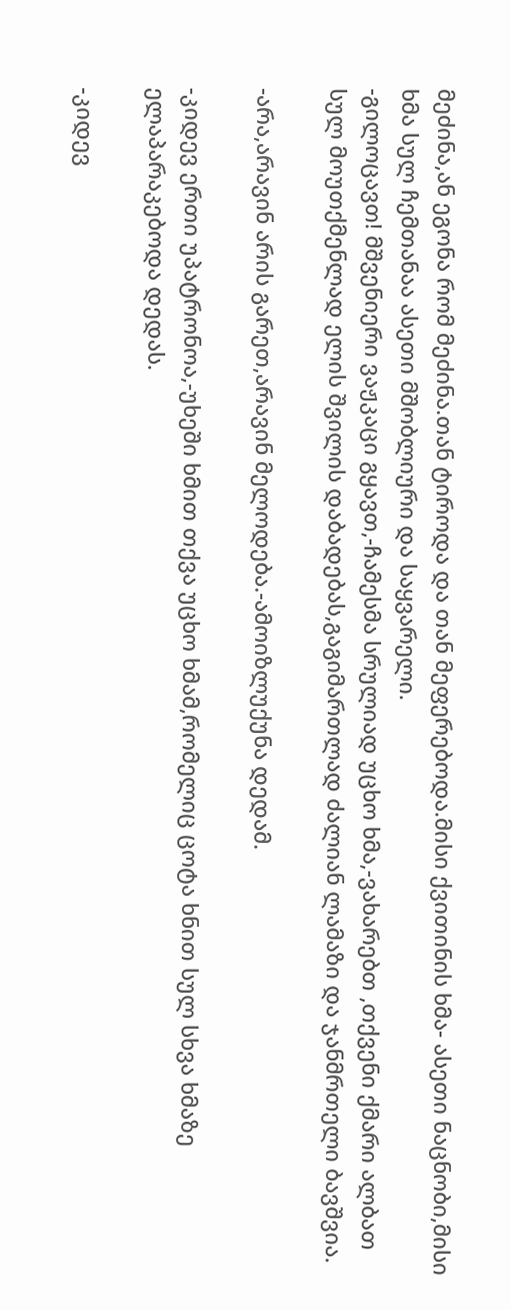მეძინა,ან ეგონა რომ მეძინა.თან ტიროდა და თან მეფერებოდა.მისი ქვითინის ხმა- ასეთი ნაცნობი,მისი ხმა სულ ჩემთანაა ასეთი მშობლიური და საყვარელი.
-გილოცავთ! მშვენიერი ვაჟკაცი გყავთ,-ჩამესმა სრულიად უცხო ხმა,-ვახარებთ ,თქვენი ქმარი ალბათ სულ მოუთქმენლად ელის შვილის დაბადებას,გაგიმართლად ძალიან ლამაზი და ჯანმრთელი ბავშვია.

-არა,არავინ არის გარეთ,არავინ მელოდება.-ამოიზლუქუნა დედამ.

-კიდევ ერთი უპატრონოა,-უხეში ხმით თქვა უცხო ხმამ,რომელიც ცოტა ხნით სულ სხვა ხმაზე ელაპარაკებოდა დედას.

-კიდევ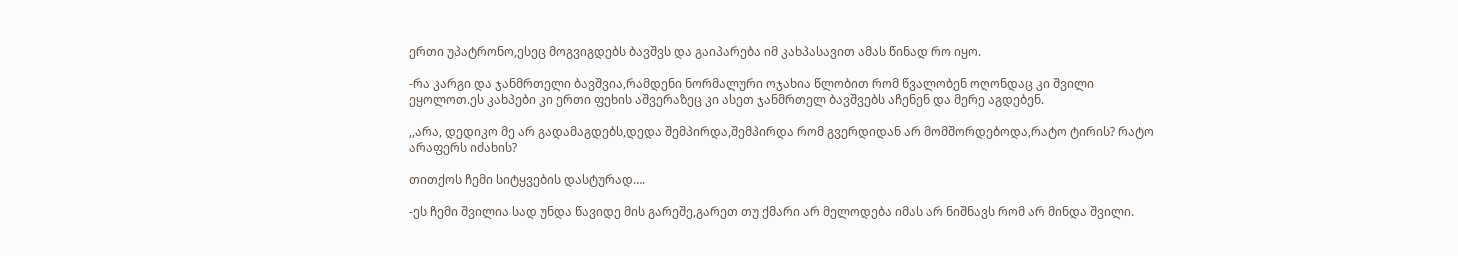ერთი უპატრონო,ესეც მოგვიგდებს ბავშვს და გაიპარება იმ კახპასავით ამას წინად რო იყო.

-რა კარგი და ჯანმრთელი ბავშვია,რამდენი ნორმალური ოჯახია წლობით რომ წვალობენ ოღონდაც კი შვილი ეყოლოთ.ეს კახპები კი ერთი ფეხის აშვერაზეც კი ასეთ ჯანმრთელ ბავშვებს აჩენენ და მერე აგდებენ.

,,არა, დედიკო მე არ გადამაგდებს,დედა შემპირდა,შემპირდა რომ გვერდიდან არ მომშორდებოდა,რატო ტირის? რატო არაფერს იძახის?

თითქოს ჩემი სიტყვების დასტურად….

-ეს ჩემი შვილია სად უნდა წავიდე მის გარეშე,გარეთ თუ ქმარი არ მელოდება იმას არ ნიშნავს რომ არ მინდა შვილი.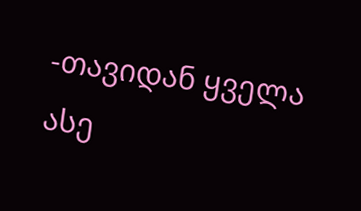-თავიდან ყველა ასე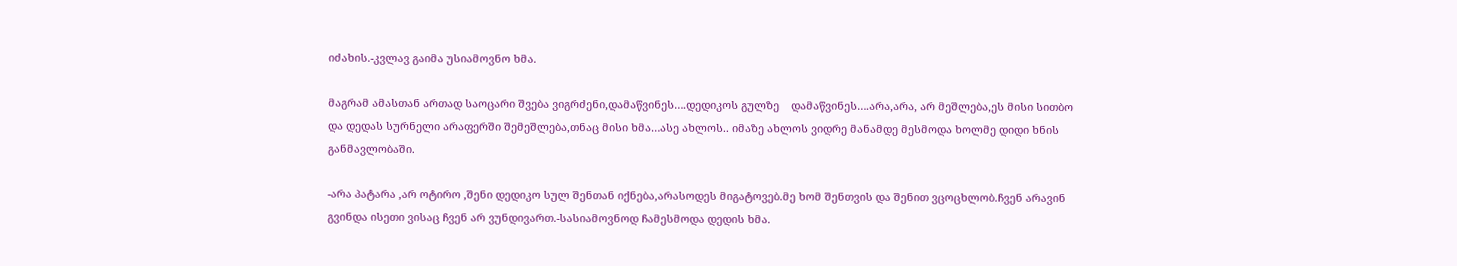იძახის.-კვლავ გაიმა უსიამოვნო ხმა.

მაგრამ ამასთან ართად საოცარი შვება ვიგრძენი,დამაწვინეს….დედიკოს გულზე    დამაწვინეს….არა,არა, არ მეშლება,ეს მისი სითბო და დედას სურნელი არაფერში შემეშლება,თნაც მისი ხმა…ასე ახლოს.. იმაზე ახლოს ვიდრე მანამდე მესმოდა ხოლმე დიდი ხნის განმავლობაში.

-არა პატარა ,არ ოტირო ,შენი დედიკო სულ შენთან იქნება,არასოდეს მიგატოვებ.მე ხომ შენთვის და შენით ვცოცხლობ.ჩვენ არავინ გვინდა ისეთი ვისაც ჩვენ არ ვუნდივართ.-სასიამოვნოდ ჩამესმოდა დედის ხმა.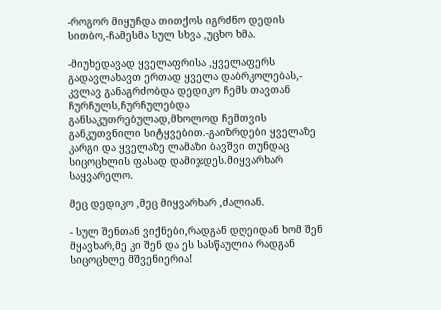-როგორ მიყუჩდა თითქოს იგრძნო დედის სითბო,-ჩამესმა სულ სხვა ,უცხო ხმა.

-მიუხედავად ყველაფრისა ,ყველაფერს გადავლახავთ ერთად ყველა დაბრკოლებას,- კვლავ განაგრძობდა დედიკო ჩემს თავთან ჩურჩულს,ჩურჩულებდა განსაკუთრებულად,მხოლოდ ჩემთვის განკუთვნილი სიტყვებით.-გაიზრდები ყველაზე კარგი და ყველაზე ლამაზი ბავშვი თუნდაც სიცოცხლის ფასად დამიჯდეს.მიყვარხარ საყვარელო.

მეც დედიკო ,მეც მიყვარხარ ,ძალიან.

- სულ შენთან ვიქნები,რადგან დღეიდან ხომ შენ მყავხარ,მე კი შენ და ეს სასწაულია რადგან სიცოცხლე მშვენიერია!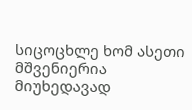სიცოცხლე ხომ ასეთი მშვენიერია მიუხედავად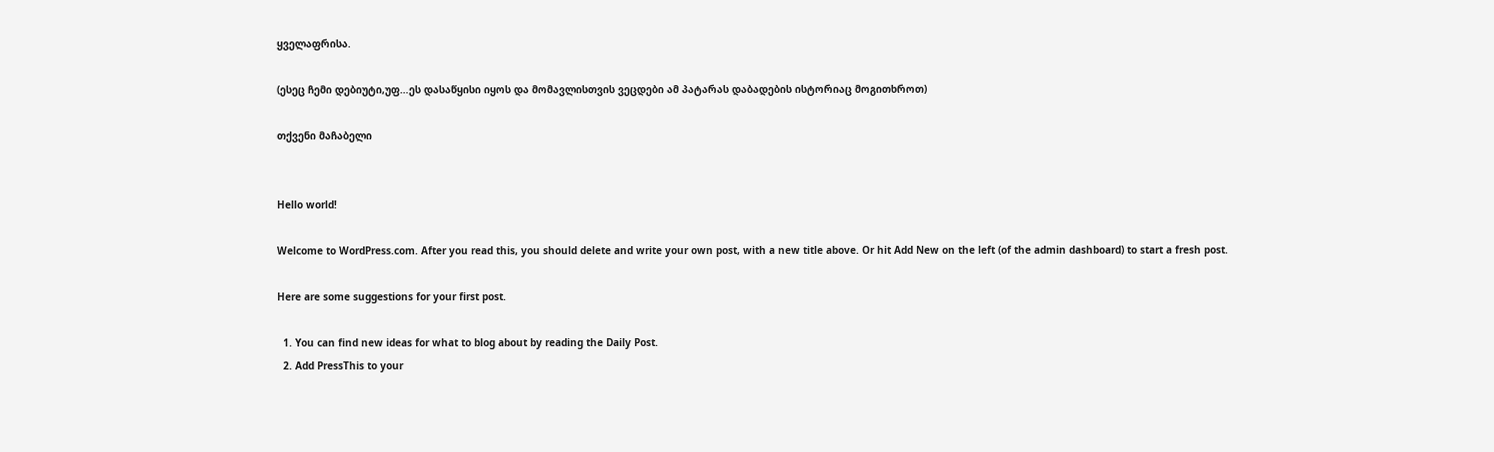ყველაფრისა.

(ესეც ჩემი დებიუტი,უფ…ეს დასაწყისი იყოს და მომავლისთვის ვეცდები ამ პატარას დაბადების ისტორიაც მოგითხროთ)

თქვენი მაჩაბელი


Hello world!

Welcome to WordPress.com. After you read this, you should delete and write your own post, with a new title above. Or hit Add New on the left (of the admin dashboard) to start a fresh post.

Here are some suggestions for your first post.

  1. You can find new ideas for what to blog about by reading the Daily Post.
  2. Add PressThis to your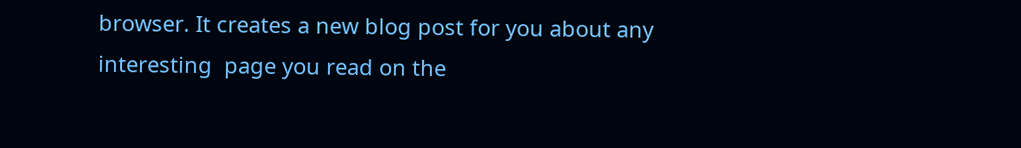browser. It creates a new blog post for you about any interesting  page you read on the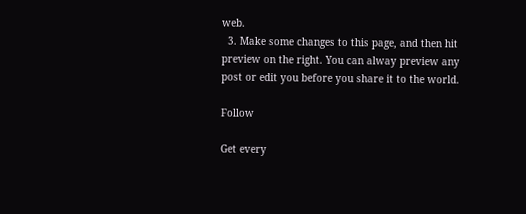web.
  3. Make some changes to this page, and then hit preview on the right. You can alway preview any post or edit you before you share it to the world.

Follow

Get every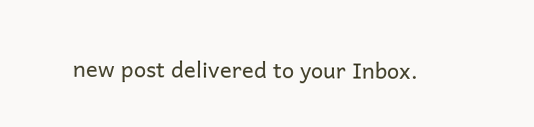new post delivered to your Inbox.